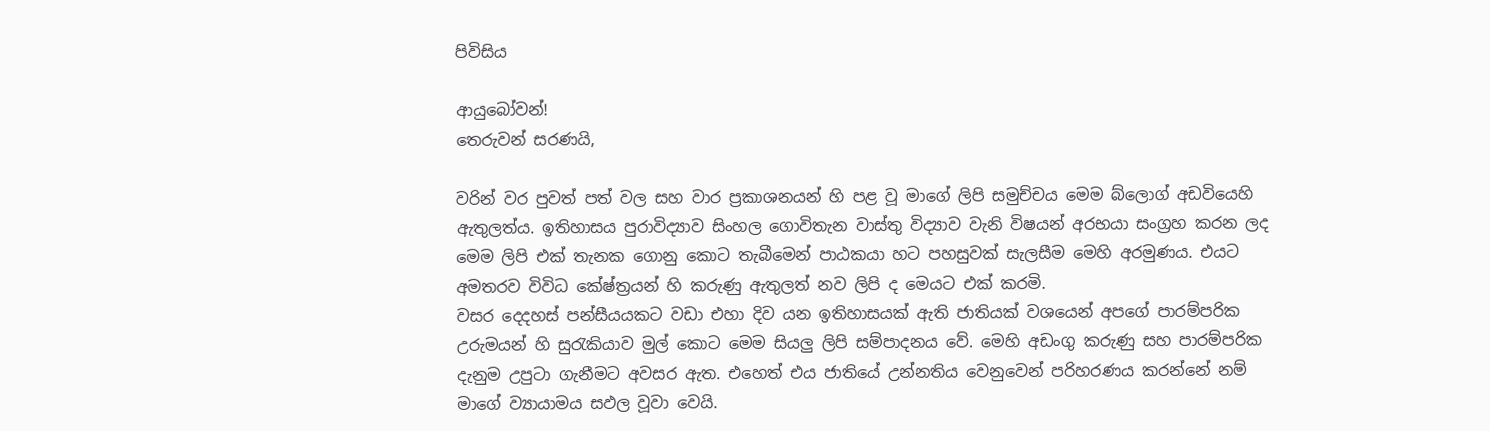පිවිසිය

ආයුබෝවන්!
තෙරුවන් සරණයි,

වරින් වර පුවත් පත් වල සහ වාර ප්‍රකාශනයන් හි පළ වූ මාගේ ලිපි සමුච්චය මෙම බ්ලොග් අඩවියෙහි ඇතුලත්ය. ඉතිහාසය පුරාවිද්‍යාව සිංහල ගොවිතැන වාස්තු විද්‍යාව වැනි විෂයන් අරභයා සංග්‍රහ කරන ලද මෙම ලිපි එක් තැනක ගොනු කොට තැබීමෙන් පාඨකයා හට පහසුවක් සැලසීම මෙහි අරමුණය. එයට අමතරව විවිධ කේෂ්ත්‍රයන් හි කරුණු ඇතුලත් නව ලිපි ද මෙයට එක් කරමි.
වසර දෙදහස් පන්සීයයකට වඩා එහා දිව යන ඉතිහාසයක් ඇති ජාතියක් වශයෙන් අපගේ පාරම්පරික උරුමයන් හි සුරැකියාව මුල් කොට මෙම සියලු ලිපි සම්පාදනය වේ. මෙහි අඩංගු කරුණු සහ පාරම්පරික දැනුම උපුටා ගැනීමට අවසර ඇත. එහෙත් එය ජාතියේ උන්නතිය වෙනුවෙන් පරිහරණය කරන්නේ නම් මාගේ ව්‍යායාමය සඵල වූවා වෙයි.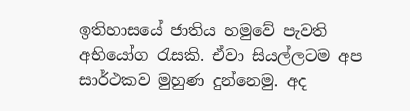ඉතිහාසයේ ජාතිය හමුවේ පැවති අභියෝග රැසකි. ඒවා සියල්ලටම අප සාර්ථකව මුහුණ දුන්නෙමු. අද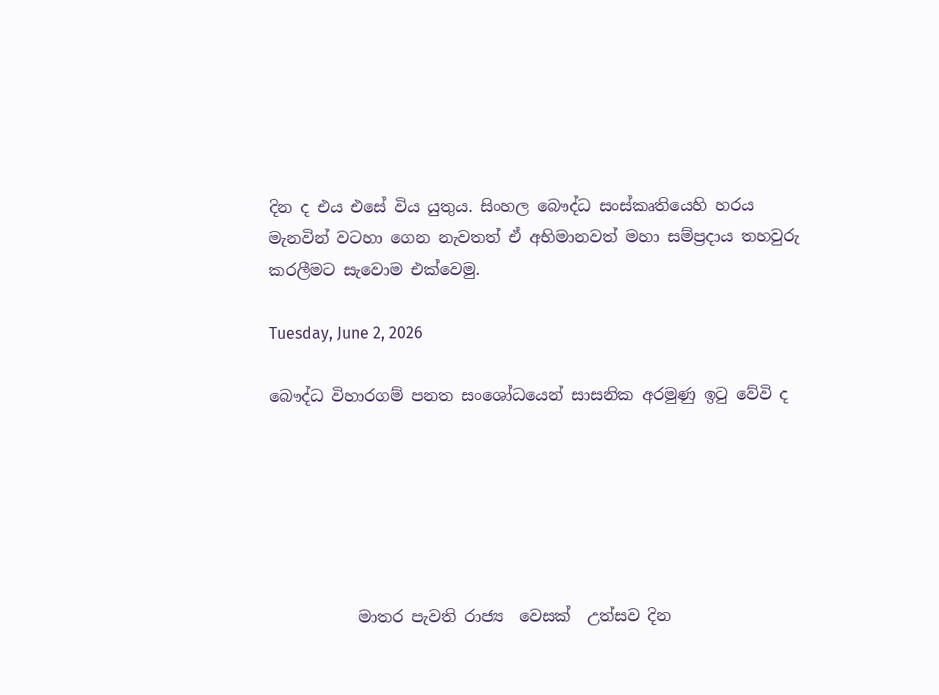දින ද එය එසේ විය යුතුය. සිංහල බෞද්ධ සංස්කෘතියෙහි හරය මැනවින් වටහා ගෙන නැවතත් ඒ අභිමානවත් මහා සම්ප්‍රදාය තහවුරු කරලීමට සැවොම ‍එක්වෙමු.

Tuesday, June 2, 2026

බෞද්ධ විහාරගම් පනත සංශෝධයෙන් සාසනික අරමුණු ඉටු වේවි ද






           මාතර පැවති රාජ්‍ය  වෙසක්  උත්සව දින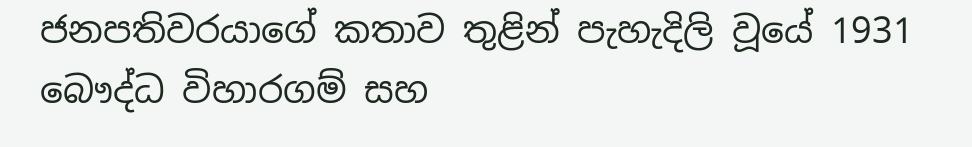ජනපතිවරයාගේ කතාව තුළින් පැහැදිලි වූයේ 1931 බෞද්ධ විහාරගම් සහ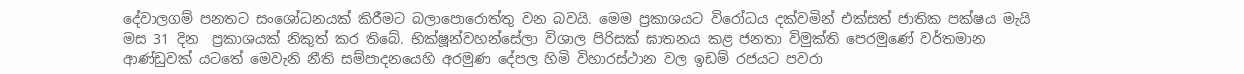දේවාලගම් පනතට සංශෝධනයක් කිරීමට බලාපොරොත්තු වන බවයි. මෙම ප්‍රකාශයට විරෝධය දක්වමින් එක්සත් ජාතික පක්ෂය මැයි මස 31 දින  ප්‍රකාශයක් නිකුත් කර තිබේ. භික්ෂූන්වහන්සේලා විශාල පිරිසක් ඝාතනය කළ ජනතා විමුක්ති පෙරමුණේ වර්තමාන ආණ්ඩුවක් යටතේ මෙවැනි නීති සම්පාදනයෙහි අරමුණ දේපල හිමි විහාරස්ථාන වල ඉඩම් රජයට පවරා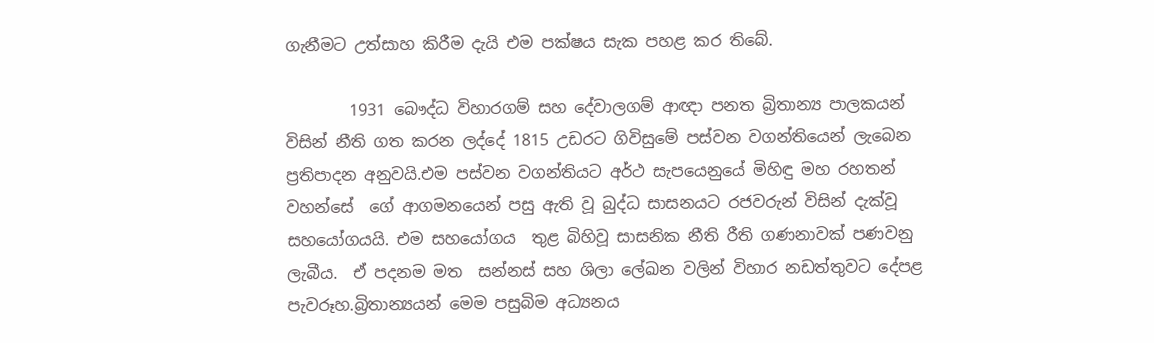ගැනීමට උත්සාහ කිරීම දැයි එම පක්ෂය සැක පහළ කර තිබේ.

        1931 බෞද්ධ විහාරගම් සහ දේවාලගම් ආඥා පනත බ්‍රිතාන්‍ය පාලකයන් විසින් නීති ගත කරන ලද්දේ 1815 උඩරට ගිවිසුමේ පස්වන වගන්තියෙන් ලැබෙන ප්‍රතිපාදන අනුවයි.එම පස්වන වගන්තියට අර්ථ සැපයෙනුයේ මිහිඳු මහ රහතන් වහන්සේ  ගේ ආගමනයෙන් පසු ඇති වූ බුද්ධ සාසනයට රජවරුන් විසින් දැක්වූ සහයෝගයයි. එම සහයෝගය  තුළ බිහිවූ සාසනික නීති රීති ගණනාවක් පණවනු ලැබීය.  ඒ පදනම මත  සන්නස් සහ ශිලා ලේඛන වලින් විහාර නඩත්තුවට දේපළ පැවරූහ.බ්‍රිතාන්‍යයන් මෙම පසුබිම අධ්‍යනය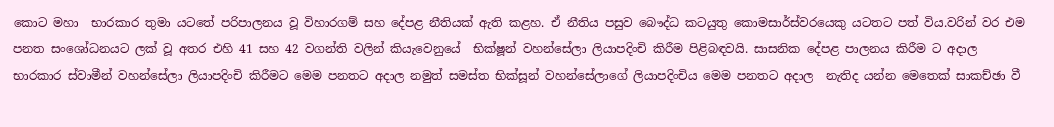කොට මහා  භාරකාර තුමා යටතේ පරිපාලනය වූ විහාරගම් සහ දේපළ නීතියක් ඇති කළහ. ඒ නීතිය පසුව බෞද්ධ කටයුතු කොමසාර්ස්වරයෙකු යටතට පත් විය.වරින් වර එම පනත සංශෝධනයට ලක් වූ අතර එහි 41 සහ 42 වගන්ති වලින් කියැවෙනුයේ  භික්ෂූන් වහන්සේලා ලියාපදිංචි කිරීම පිළිබඳවයි. සාසනික දේපළ පාලනය කිරීම ට අදාල භාරකාර ස්වාමීන් වහන්සේලා ලියාපදිංචි කිරීමට මෙම පනතට අදාල නමුත් සමස්ත භික්සූන් වහන්සේලාගේ ලියාපදිංචිය මෙම පනතට අදාල  නැතිද යන්න මෙතෙක් සාකච්ඡා වී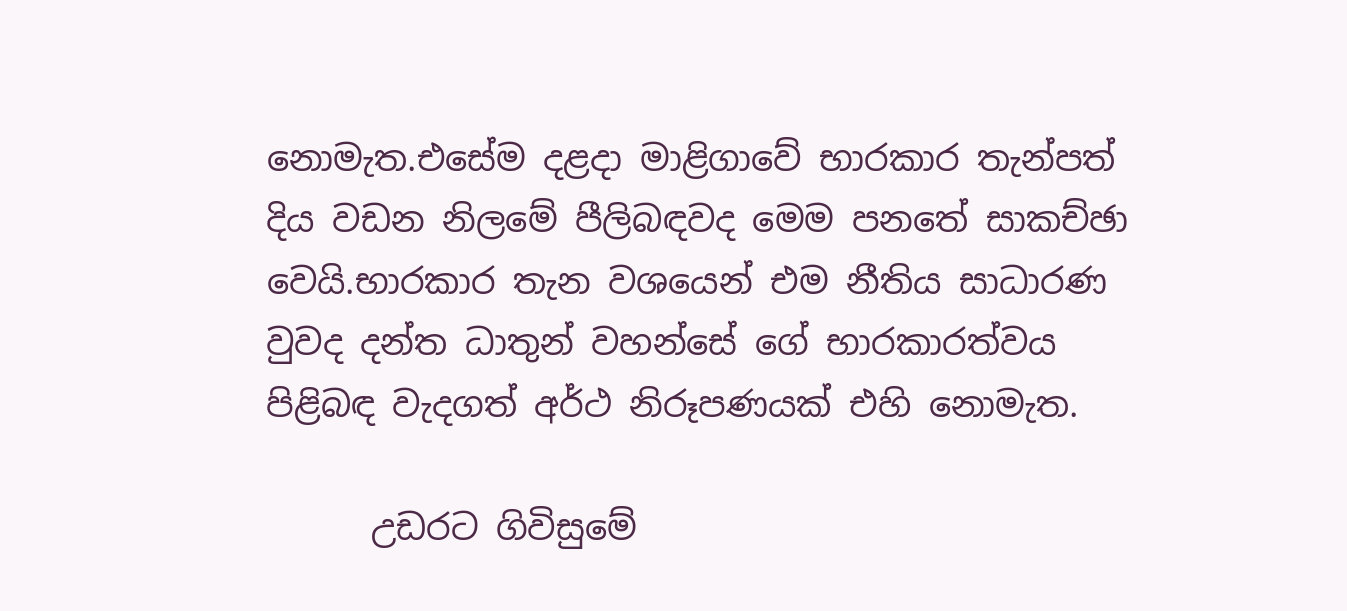නොමැත.එසේම දළදා මාළිගාවේ භාරකාර තැන්පත් දිය වඩන නිලමේ පීලිබඳවද මෙම පනතේ සාකච්ඡා වෙයි.භාරකාර තැන වශයෙන් එම නීතිය සාධාරණ වුවද දන්ත ධාතුන් වහන්සේ ගේ භාරකාරත්වය පිළිබඳ වැදගත් අර්ථ නිරූපණයක් එහි නොමැත.

      උඩරට ගිවිසුමේ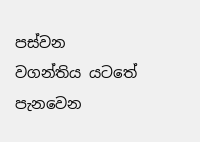පස්වන වගන්තිය යටතේ පැනවෙන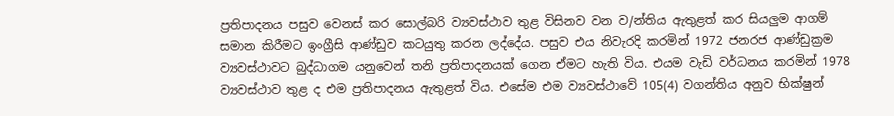ප්‍රතිපාදනය පසුව වෙනස් කර සොල්බරි ව්‍යවස්ථාව තුළ විසිනව වන ව/න්තිය ඇතුළත් කර සියලුම ආගම් සමාන කිරීමට ඉංග්‍රීසි ආණ්ඩුව කටයුතු කරන ලද්දේය. පසුව එය නිවැරදි කරමින් 1972 ජනරජ ආණ්ඩුක්‍රම ව්‍යවස්ථාවට බුද්ධාගම යනුවෙන් තනි ප්‍රතිපාදනයක් ගෙන ඒමට හැති විය. එයම වැඩි වර්ධනය කරමින් 1978 ව්‍යවස්ථාව තුළ ද එම ප්‍රතිපාදනය ඇතුළත් විය. එසේම එම ව්‍යවස්ථාවේ 105(4) වගන්තිය අනුව භික්ෂුන්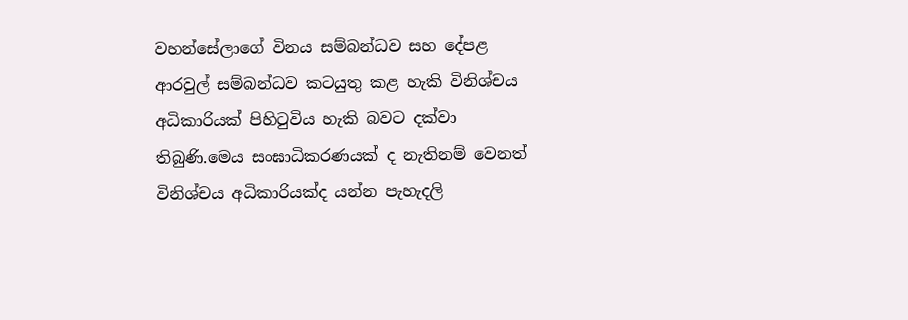වහන්සේලාගේ විනය සම්බන්ධව සහ දේපළ ආරවුල් සම්බන්ධව කටයුතු කළ හැකි විනිශ්චය අධිකාරියක් පිහිටුවිය හැකි බවට දක්වා තිබුණි.මෙය සංඝාධිකරණයක් ද නැතිනම් වෙනත් විනිශ්චය අධිකාරියක්ද යන්න පැහැදලි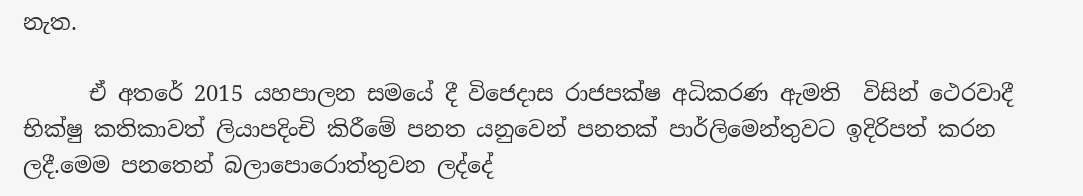නැත.

      ඒ අතරේ 2015 යහපාලන සමයේ දී විජෙදාස රාජපක්ෂ අධිකරණ ඇමති  විසින් ථෙරවාදී භික්ෂු කතිකාවත් ලියාපදිංචි කිරීමේ පනත යනුවෙන් පනතක් පාර්ලිමෙන්තුවට ඉදිරිපත් කරන ලදී.මෙම පනතෙන් බලාපොරොත්තුවන ලද්දේ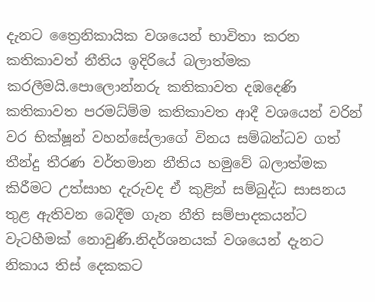දැනට ත්‍රෛනිකායික වශයෙන් භාවිතා කරන කතිකාවත් නීතිය ඉදිරියේ බලාත්මක කරලීමයි.පොලොන්නරු කතිකාවත දඹදෙණි කතිකාවත පරමධ්ම්ම කතිකාවත ආදී වශයෙන් වරින් වර භික්ෂූන් වහන්සේලාගේ විනය සම්බන්ධව ගත් තීන්දු තීරණ වර්තමාන නීතිය හමුවේ බලාත්මක කිරීමට උත්සාහ දැරුවද ඒ කුළින් සම්බුද්ධ සාසනය තුළ ඇතිවන බෙදීම ගැන නීති සම්පාදකයන්ට වැටහීමක් නොවුණි.නිදර්ශනයක් වශයෙන් දැනට නිකාය තිස් දෙකකට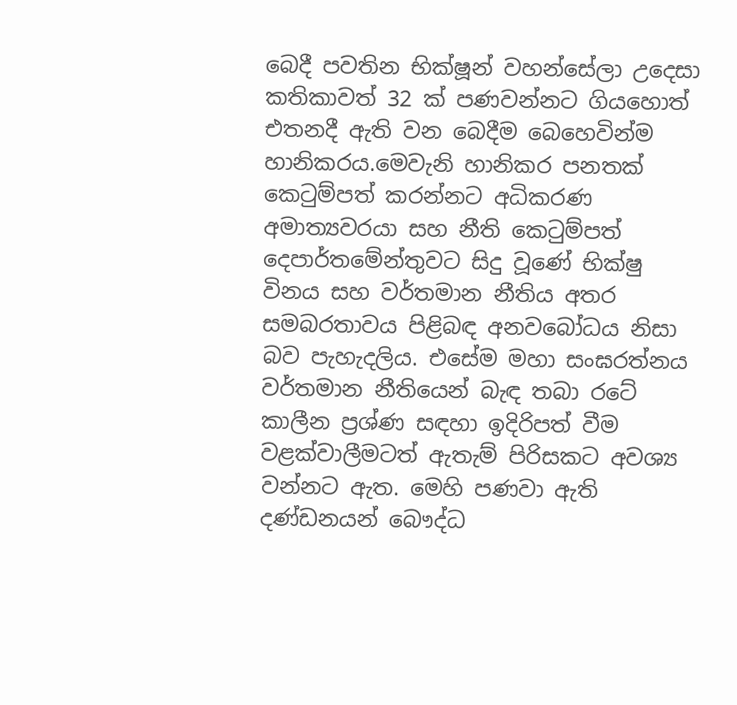බෙදී පවතින භික්ෂූන් වහන්සේලා උදෙසා කතිකාවත් 32 ක් පණවන්නට ගියහොත් එතනදී ඇති වන බෙදීම බෙහෙවින්ම හානිකරය.මෙවැනි හානිකර පනතක් කෙටුම්පත් කරන්නට අධිකරණ අමාත්‍යවරයා සහ නීති කෙටුම්පත් දෙපාර්තමේන්තුවට සිදු වූණේ භික්ෂු විනය සහ වර්තමාන නීතිය අතර සමබරතාවය පිළිබඳ අනවබෝධය නිසා බව පැහැදලිය. එසේම මහා සංඝරත්නය වර්තමාන නීතියෙන් බැඳ තබා රටේ කාලීන ප්‍රශ්ණ සඳහා ඉදිරිපත් වීම වළක්වාලීමටත් ඇතැම් පිරිසකට අවශ්‍ය වන්නට ඇත. මෙහි පණවා ඇති දණ්ඩනයන් බෞද්ධ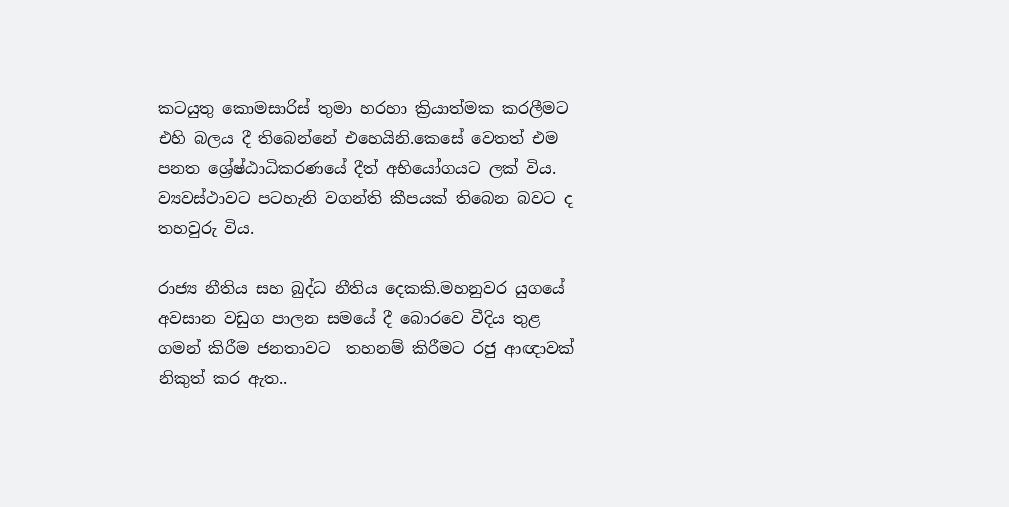කටයුතු කොමසාරිස් තුමා හරහා ක්‍රියාත්මක කරලීමට එහි බලය දී තිබෙන්නේ එහෙයිනි.කෙසේ වෙතත් එම පනත ශ්‍රේෂ්ඨාධිකරණයේ දීත් අභියෝගයට ලක් විය. ව්‍යවස්ථාවට පටහැනි වගන්ති කීපයක් තිබෙන බවට ද තහවුරු විය.

රාජ්‍ය නීතිය සහ බුද්ධ නීතිය දෙකකි.මහනුවර යුගයේ අවසාන වඩුග පාලන සමයේ දී බොරවෙ වීදිය තුළ ගමන් කිරීම ජනතාවට  තහනම් කිරීමට රජු ආඥාවක් නිකුත් කර ඇත..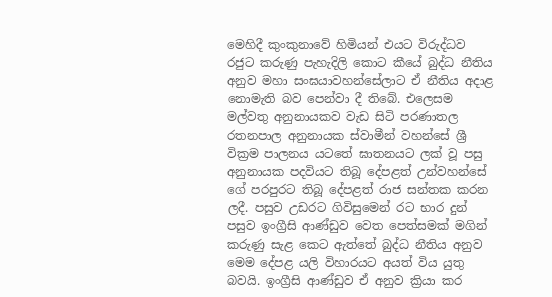මෙහිදී කුංකුනාවේ හිමියන් එයට විරුද්ධව රජුට කරුණු පැහැදිලි කොට කීයේ බුද්ධ නීතිය අනුව මහා සංඝයාවහන්සේලාට ඒ නීතිය අදාළ නොමැති බව පෙන්වා දී තිබේ. එලෙසම මල්වතු අනුනායකව වැඩ සිටි පරණාතල රතනපාල අනුනායක ස්වාමීන් වහන්සේ ශ්‍රී වික්‍රම පාලනය යටතේ ඝාතනයට ලක් වූ පසු අනුනායක පදවියට තිබූ දේපළත් උන්වහන්සේ ගේ පරපුරට තිබූ දේපළත් රාජ සන්තක කරන ලදී. පසුව උඩරට ගිවිසුමෙන් රට භාර දුන් පසුව ඉංග්‍රීසි ආණ්ඩුව වෙත පෙත්සමක් මගින් කරුණු සැළ කෙට ඇත්තේ බුද්ධ නීතිය අනුව මෙම දේපළ යලි විහාරයට අයත් විය යුතු බවයි. ඉංග්‍රීසි ආණ්ඩුව ඒ අනුව ක්‍රියා කර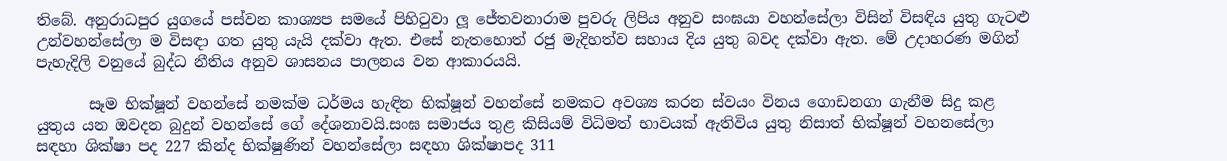තිබේ. අනුරාධපුර යුගයේ පස්වන කාශ්‍යප සමයේ පිහිටුවා ලූ ජේතවනාරාම පුවරු ලිපිය අනුව සංඝයා වහන්සේලා විසින් විසඳිය යුතු ගැටළු උන්වහන්සේලා ම විසඳා ගත යුතු යැයි දක්වා ඇත. එසේ නැතහොත් රජු මැදිහත්ව සහාය දිය යුතු බවද දක්වා ඇත. මේ උදාහරණ මගින් පැහැදිලි වනුයේ බුද්ධ නීතිය අනුව ශාසනය පාලනය වන ආකාරයයි.

       සෑම භික්ෂූන් වහන්සේ නමක්ම ධර්මය හැඳින භික්ෂූන් වහන්සේ නමකට අවශ්‍ය කරන ස්වයං විනය ගොඩනගා ගැනීම සිදු කළ යුතුය යන ඔවදන බුදුන් වහන්සේ ගේ දේශනාවයි.සංඝ සමාජය තුළ කිසියම් විධිමත් භාවයක් ඇතිවිය යුතු නිසාත් භික්ෂූන් වහනසේලා සඳහා ශික්ෂා පද 227 කින්ද භික්ෂුණින් වහන්සේලා සඳහා ශික්ෂාපද 311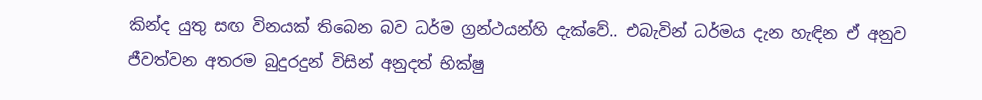කින්ද යුතු සඟ විනයක් තිබෙන බව ධර්ම ග්‍රන්ථයන්හි දැක්වේ.. එබැවින් ධර්මය දැන හැඳින ඒ අනුව ජීවත්වන අතරම බුදුරදුන් විසින් අනුදත් භික්ෂු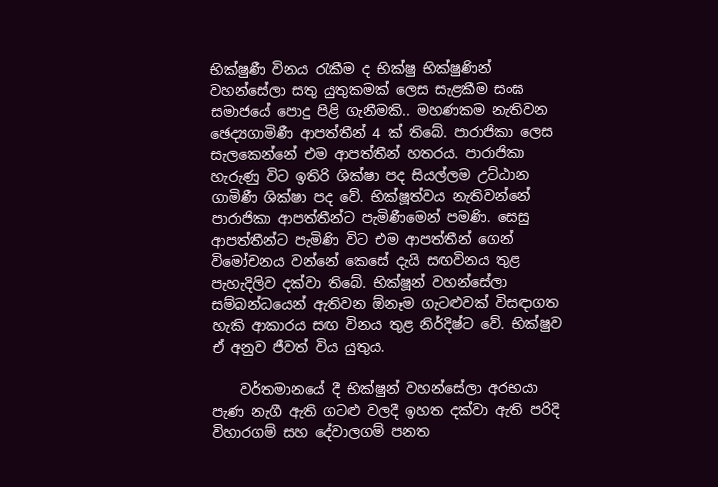භික්ෂුණී විනය රැකීම ද භික්ෂු භික්ෂුණින් වහන්සේලා සතු යුතුකමක් ලෙස සැළකීම සංඝ සමාජයේ පොදු පිළි ගැනීමකි.. මහණකම නැතිවන ඡෙද්‍යගාමිණී ආපත්තීන් 4 ක් තිබේ. පාරාජිකා ලෙස සැලකෙන්නේ එම ආපත්තීන් හතරය. පාරාජිකා හැරුණු විට ඉතිරි ශික්ෂා පද සියල්ලම උට්ඨාන ගාමිණී ශික්ෂා පද වේ. භික්ෂූත්වය නැතිවන්නේ පාරාජිකා ආපත්තීන්ට පැමිණීමෙන් පමණි. සෙසු ආපත්තීන්ට පැමිණි විට එම ආපත්තීන් ගෙන් විමෝචනය වන්නේ කෙසේ දැයි සඟවිනය තුළ පැහැදිලිව දක්වා තිබේ. භික්ෂූන් වහන්සේලා සම්බන්ධයෙන් ඇතිවන ඕනෑම ගැටළුවක් විසඳාගත හැකි ආකාරය සඟ විනය තුළ නිර්දිෂ්ට වේ. භික්ෂුව ඒ අනුව ජීවත් විය යුතුය.

    වර්තමානයේ දී භික්ෂුන් වහන්සේලා අරභයා පැණ නැගී ඇති ගටළු වලදී ඉහත දක්වා ඇති පරිදි විහාරගම් සහ දේවාලගම් පනත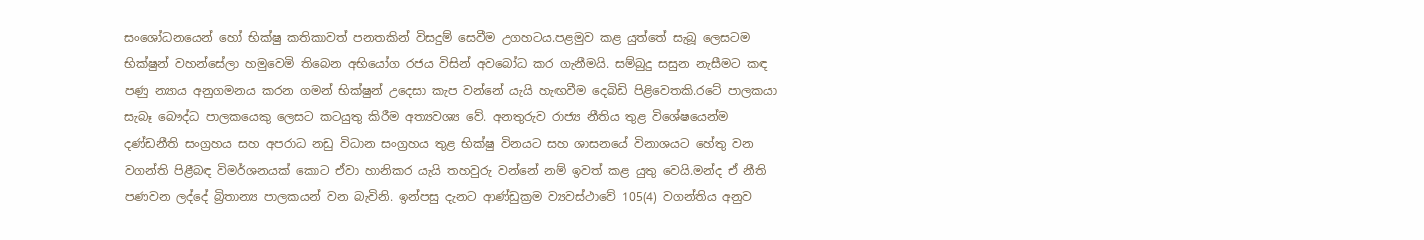සංශෝධනයෙන් හෝ භික්ෂු කතිකාවත් පනතකින් විසදුම් සෙවීම උගහටය.පළමුව කළ යුත්තේ සැබූ ලෙසටම භික්ෂුන් වහන්සේලා හමුවෙමි තිබෙන අභියෝග රජය විසින් අවබෝධ කර ගැනීමයි. සම්බුදු සසුන නැසීමට කඳ පණු න්‍යාය අනුගමනය කරන ගමන් භික්ෂුන් උදෙසා කැප වන්නේ යැයි හැඟවීම දෙබිඩි පිළිවෙතකි.රටේ පාලකයා සැබෑ බෞද්ධ පාලකයෙකු ලෙසට කටයුතු කිරීම අත්‍යවශ්‍ය වේ. අනතුරුව රාජ්‍ය නීතිය තුළ විශේෂයෙන්ම දණ්ඩනීති සංග්‍රහය සහ අපරාධ නඩු විධාන සංග්‍රහය තුළ භික්ෂු විනයට සහ ශාසනයේ විනාශයට හේතු වන වගන්ති පිළීබඳ විමර්ශනයක් කොට ඒවා හානිකර යැයි තහවුරු වන්නේ නම් ඉවත් කළ යුතු වෙයි.මන්ද ඒ නීති පණවන ලද්දේ බ්‍රිතාන්‍ය පාලකයන් වන බැවිනි. ඉන්පසු දැනට ආණ්ඩුක්‍රම ව්‍යවස්ථාවේ 105(4) වගන්තිය අනුව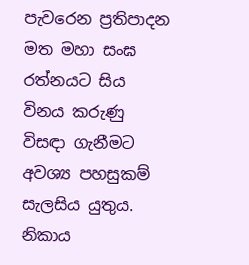පැවරෙන ප්‍රතිපාදන මත මහා සංඝ රත්නයට සිය විනය කරුණු විසඳා ගැනීමට අවශ්‍ය පහසුකම් සැලසිය යුතුය. නිකාය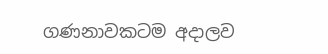ගණනාවකටම අදාලව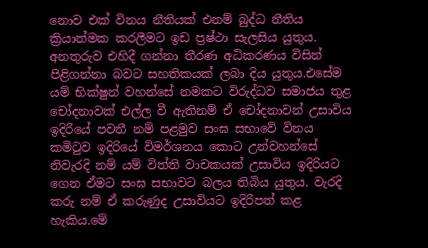නොව එක් විනය නීතියක් එනම් බුද්ධ නීතිය ක්‍රියාත්මක කරලීමට ඉඩ ප්‍රෂ්ථා සැලසිය යුතුය. අනතුරුව එහිදී ගන්නා තීරණ අධිකරණය විසින් පිළිගන්නා බවට සහතිකයක් ලබා දිය යුතුය.එසේම යම් භික්ෂුන් වහන්සේ නමකට විරුද්ධව සමාජය තුළ චෝදනාවක් එල්ල වී ඇතිනම් ඒ චෝදනාවන් උසාවිය ඉදිරියේ පවතී නම් පළමුව සංඝ සභාවේ විනය කමිටුව ඉදිරියේ විමර්ශනය කොට උන්වහන්සේ නිවැරදි නම් යම් විත්ති වාචකයක් උසාවිය ඉදිරියට ගෙන ඒමට සංඝ සභාවට බලය තිබිය යුතුය. වැරදි කරු නම් ඒ කරුණුද උසාවියට ඉදිරිපත් කළ හැකිය.මේ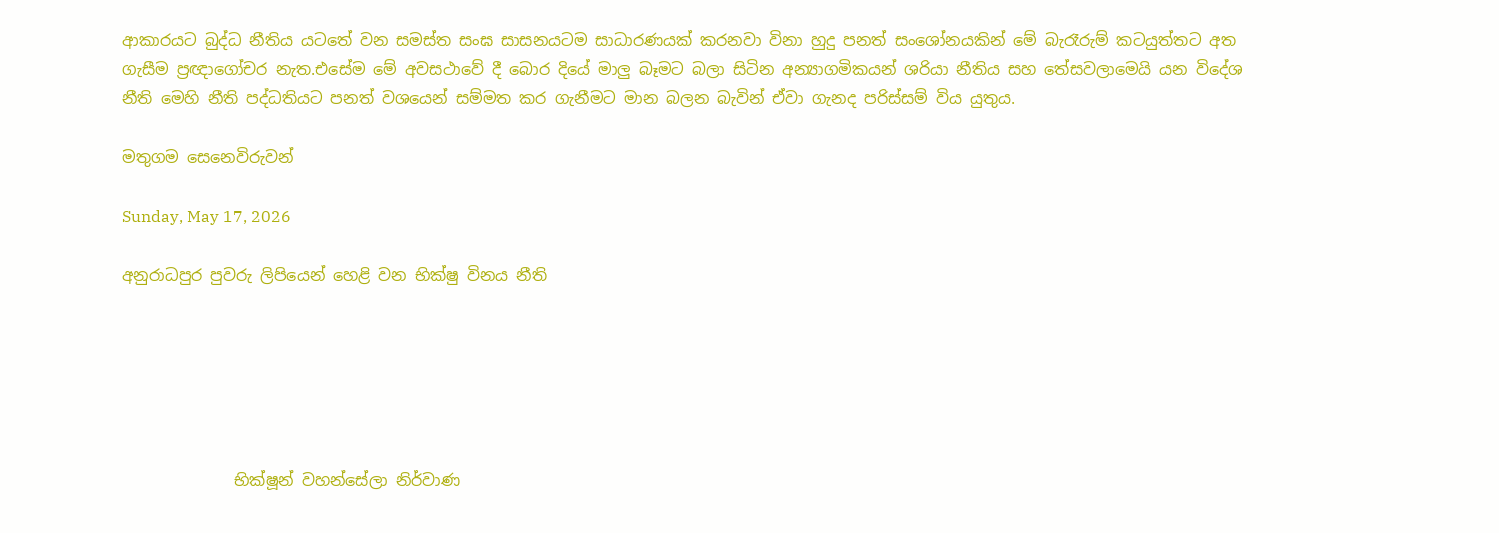ආකාරයට බුද්ධ නීතිය යටතේ වන සමස්ත සංඝ සාසනයටම සාධාරණයක් කරනවා විනා හුදු පනත් සංශෝනයකින් මේ බැරෑරුම් කටයුත්තට අත ගැසීම ප්‍රඥාගෝචර නැත.එසේම මේ අවසථාවේ දී බොර දියේ මාලු බෑමට බලා සිටින අන්‍යාගමිකයන් ශරියා නීතිය සහ තේසවලාමෙයි යන විදේශ නීති මෙහි නීති පද්ධතියට පනත් වශයෙන් සම්මත කර ගැනීමට මාන බලන බැවින් ඒවා ගැනද පරිස්සම් විය යුතුය.

මතුගම සෙනෙවිරුවන්

Sunday, May 17, 2026

අනුරාධපුර පුවරු ලිපියෙන් හෙළි වන භික්ෂු විනය නීති






              භික්ෂූන් වහන්සේලා නිර්වාණ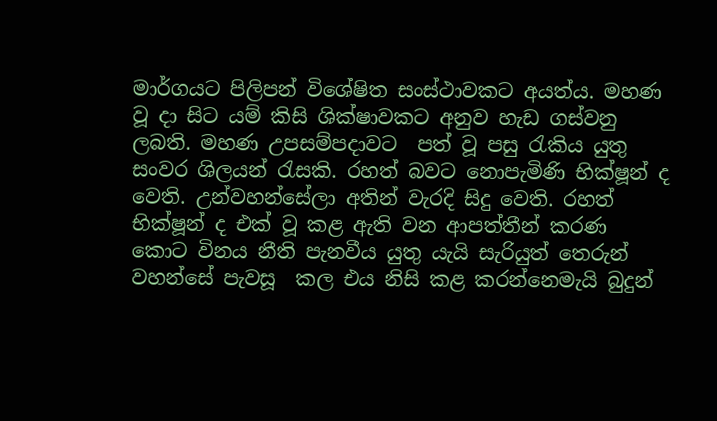මාර්ගයට පිලිපන් විශේෂිත සංස්ථාවකට අයත්ය. මහණ වූ දා සිට යම් කිසි ශික්ෂාවකට අනුව හැඩ ගස්වනු ලබති. මහණ උපසම්පදාවට  පත් වූ පසු රැකිය යුතු සංවර ශිලයන් රැසකි. රහත් බවට නොපැමිණි භික්ෂූන් ද වෙති. උන්වහන්සේලා අතින් වැරදි සිදු වෙති. රහත් භික්ෂූන් ද එක් වූ කළ ඇති වන ආපත්තීන් කරණ කොට විනය නීති පැනවීය යුතු යැයි සැරියුත් තෙරුන් වහන්සේ පැවසූ  කල එය නිසි කළ කරන්නෙමැයි බුදුන්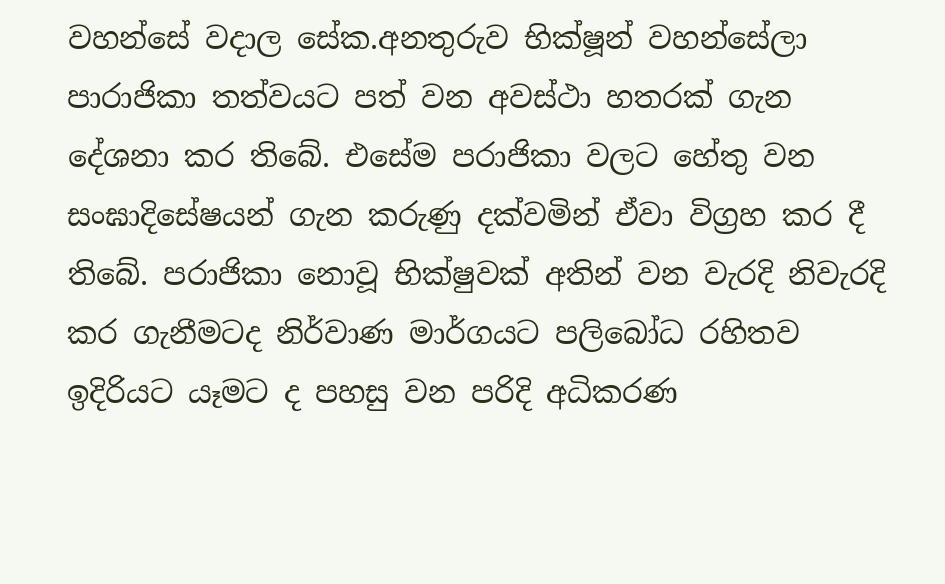වහන්සේ වදාල සේක.අනතුරුව භික්ෂූන් වහන්සේලා පාරාජිකා තත්වයට පත් වන අවස්ථා හතරක් ගැන දේශනා කර තිබේ. එසේම පරාජිකා වලට හේතු වන සංඝාදිසේෂයන් ගැන කරුණු දක්වමින් ඒවා විග්‍රහ කර දී තිබේ. පරාජිකා නොවූ භික්ෂුවක් අතින් වන වැරදි නිවැරදි කර ගැනීමටද නිර්වාණ මාර්ගයට පලිබෝධ රහිතව ඉදිරියට යෑමට ද පහසු වන පරිදි අධිකරණ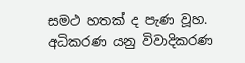සමථ හතක් ද පැණ වූහ. අධිකරණ යනු විවාදිකරණ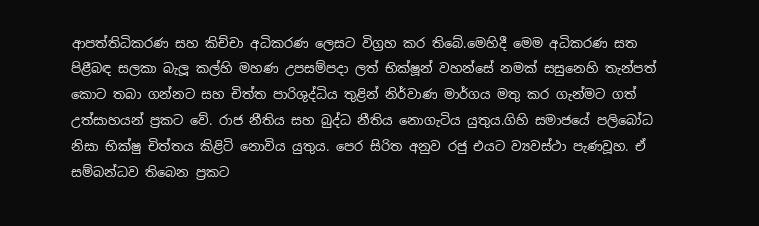ආපත්තිධිකරණ සහ කිච්චා අධිකරණ ලෙසට විග්‍රහ කර තිබේ.මෙහිදී මෙම අධිකරණ සත පිළීබඳ සලකා බැලූ කල්හි මහණ උපසම්පදා ලත් භික්ෂූන් වහන්සේ නමක් සසුනෙහි තැන්පත් කොට තබා ගන්නට සහ චිත්ත පාරිශුද්ධිය තුළින් නිර්වාණ මාර්ගය මතු කර ගැන්මට ගත් උත්සාහයන් ප්‍රකට වේ. රාජ නීතිය සහ බුද්ධ නීතිය නොගැටිය යුතුය.ගිහි සමාජයේ පලිබෝධ නිසා භික්ෂු චිත්තය කිළිටි නොවිය යුතුය. පෙර සිරිත අනුව රජු එයට ව්‍යවස්ථා පැණවූහ. ඒ සම්බන්ධව තිබෙන ප්‍රකට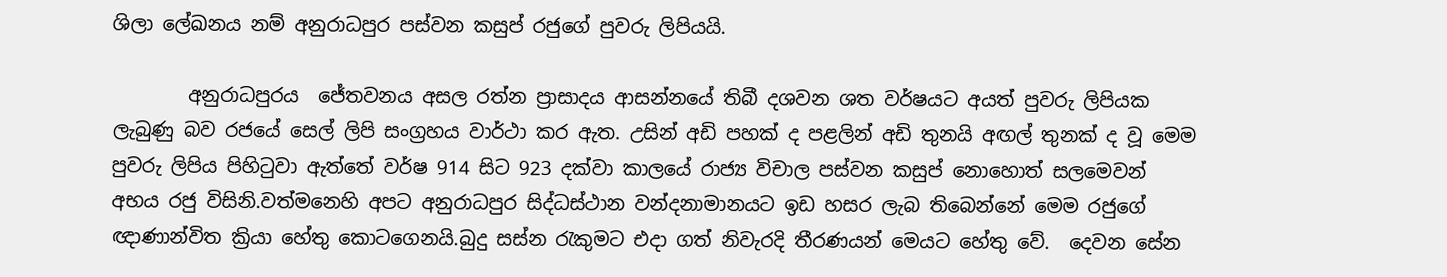ශිලා ලේඛනය නම් අනුරාධපුර පස්වන කසුප් රජුගේ පුවරු ලිපියයි.

        අනුරාධපුරය  ජේතවනය අසල රත්න ප්‍රාසාදය ආසන්නයේ තිබී දශවන ශත වර්ෂයට අයත් පුවරු ලිපියක ලැබුණු බව රජයේ සෙල් ලිපි සංග්‍රහය වාර්ථා කර ඇත. උසින් අඩි පහක් ද පළලින් අඩි තුනයි අඟල් තුනක් ද වූ මෙම පුවරු ලිපිය පිහිටුවා ඇත්තේ වර්ෂ 914 සිට 923 දක්වා කාලයේ රාජ්‍ය විචාල පස්වන කසුප් නොහොත් සලමෙවන් අභය රජු විසිනි.වත්මනෙහි අපට අනුරාධපුර සිද්ධස්ථාන වන්දනාමානයට ඉඩ හසර ලැබ තිබෙන්නේ මෙම රජුගේ ඥාණාන්විත ක්‍රියා හේතු කොටගෙනයි.බුදු සස්න රැකුමට එදා ගත් නිවැරදි තීරණයන් මෙයට හේතු වේ.  දෙවන සේන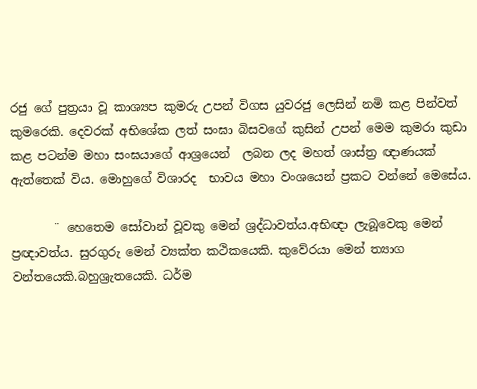රජු ගේ පුත්‍රයා වූ කාශ්‍යප කුමරු උපන් විගස යුවරජු ලෙසින් නමි කළ පින්වත් කුමරෙකි. දෙවරක් අභිශේක ලත් සංඝා බිසවගේ කුසින් උපන් මෙම කුමරා කුඩා කළ පටන්ම මහා සංඝයාගේ ආශ්‍රයෙන්  ලබන ලද මහත් ශාස්ත්‍ර ඥාණයක් ඇත්තෙක් විය. මොහුගේ විශාරද  භාවය මහා වංශයෙන් ප්‍රකට වන්නේ මෙසේය.

       ¨ හෙතෙම සෝවාන් වූවකු මෙන් ශ්‍රද්ධාවත්ය.අභිඥා ලැබූවෙකු මෙන් ප්‍රඥාවත්ය. සුරගුරු මෙන් ව්‍යක්ත කථිකයෙකි. කුවේරයා මෙන් ත්‍යාග වන්තයෙකි.බහුශ්‍රැතයෙකි. ධර්ම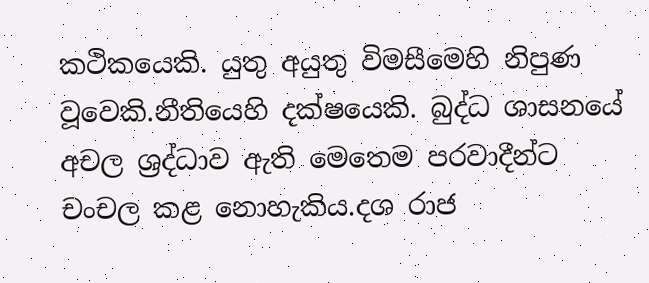කථිකයෙකි. යුතු අයුතු විමසීමෙහි නිපුණ වූවෙකි.නීතියෙහි දක්ෂයෙකි. බුද්ධ ශාසනයේ අචල ශ්‍රද්ධාව ඇති මෙතෙම පරවාදීන්ට චංචල කළ නොහැකිය.දශ රාජ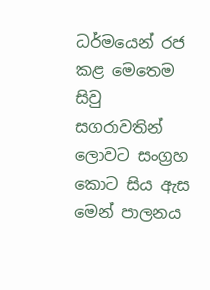ධර්මයෙන් රජ කළ මෙතෙම සිවු සගරාවතින් ලොවට සංග්‍රහ කොට සිය ඇස මෙන් පාලනය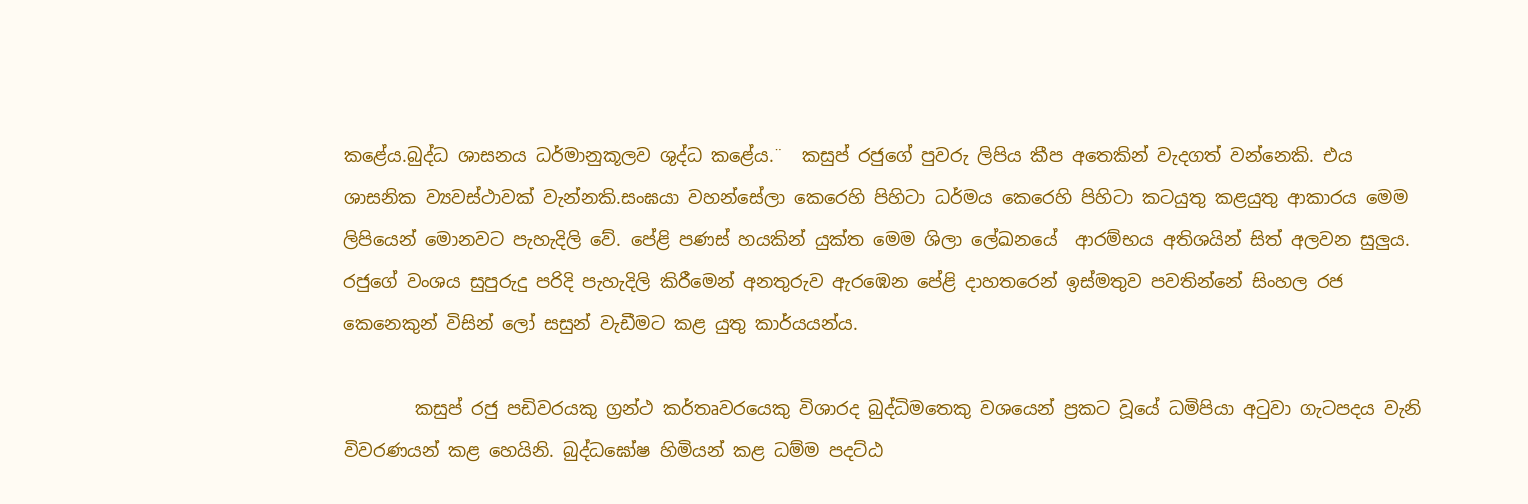කළේය.බුද්ධ ශාසනය ධර්මානුකූලව ශුද්ධ කළේය.¨  කසුප් රජුගේ පුවරු ලිපිය කීප අතෙකින් වැදගත් වන්නෙකි. එය ශාසනික ව්‍යවස්ථාවක් වැන්නකි.සංඝයා වහන්සේලා කෙරෙහි පිහිටා ධර්මය කෙරෙහි පිහිටා කටයුතු කළයුතු ආකාරය මෙම ලිපියෙන් මොනවට පැහැදිලි වේ. පේළි පණස් හයකින් යුක්ත මෙම ශිලා ලේඛනයේ  ආරම්භය අතිශයින් සිත් අලවන සුලුය. රජුගේ වංශය සුපුරුදු පරිදි පැහැදිලි කිරීමෙන් අනතුරුව ඇරඹෙන පේළි දාහතරෙන් ඉස්මතුව පවතින්නේ සිංහල රජ කෙනෙකුන් විසින් ලෝ සසුන් වැඩීමට කළ යුතු කාර්යයන්ය.

        කසුප් රජු පඩිවරයකු ග්‍රන්ථ කර්තෘවරයෙකු විශාරද බුද්ධිමතෙකු වශයෙන් ප්‍රකට වූයේ ධමිපියා අටුවා ගැටපදය වැනි විවරණයන් කළ හෙයිනි. බුද්ධඝෝෂ හිමියන් කළ ධම්ම පදට්ඨ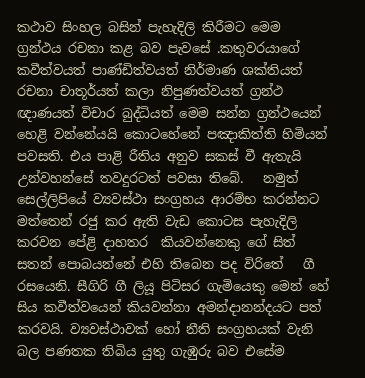කථාව සිංහල බසින් පැහැදිලි කිරීමට මෙම ග්‍රන්ථය රචනා කළ බව පැවසේ .කතුවරයාගේ කවීත්වයත් පාණ්ඩිත්වයත් නිර්මාණ ශක්තියත් රචනා චාතූර්යත් කලා නිපුණත්වයත් ග්‍රන්ථ ඥාණයත් විචාර බුද්ධියත් මෙම සන්න ග්‍රන්ථයෙන් හෙළි වන්නේයයි කොටහේනේ පඤාකිත්ති හිමියන් පවසති. එය පාළි රීතිය අනුව සකස් වී ඇතැයි උන්වහන්සේ තවදුරටත් පවසා තිබේ.   නමුත් සෙල්ලිපියේ ව්‍යවස්ථා සංග්‍රහය ආරම්භ කරන්නට මත්තෙන් රජු කර ඇති වැඩ කොටස පැහැදිලි කරවන පේළි දාහතර  කියවන්නෙකු ගේ සිත් සතන් පොබයන්නේ එහි තිබෙන පද විරිතේ   ගී රසයෙනි. සීගිරි ගී ලියූ පිටිසර ගැමියෙකු මෙන් හේ සිය කවීත්වයෙන් කියවන්නා අමන්දානන්දයට පත් කරවයි. ව්‍යවස්ථාවක් හෝ නීති සංග්‍රහයක් වැනි බල පණතක තිබිය යුතු ගැඹුරු බව එසේම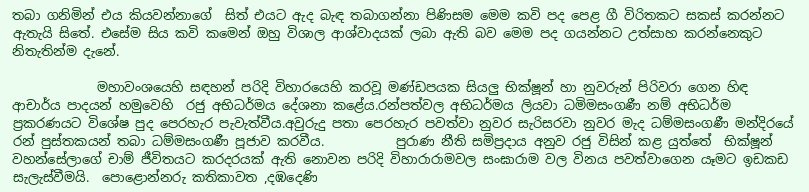තබා ගනිමින් එය කියවන්නාගේ  සිත් එයට ඇද බැඳ තබාගන්නා පිණිසම මෙම කවි පද පෙළ ගී විරිතකට සකස් කරන්නට ඇතැයි සිතේ. එසේම සිය කවි කමෙන් ඔහු විශාල ආශ්වාදයක් ලබා ඇති බව මෙම පද ගයන්නට උත්සාහ කරන්නෙකුට නිතැතින්ම දැනේ.

             මහාවංශයෙහි සඳහන් පරිදි විහාරයෙහි කරවූ මණ්ඩපයක සියලු භික්ෂූන් හා නුවරුන් පිරිවරා ගෙන හිඳ ආචාර්ය පාදයන් හමුවෙහි  රජු අභිධර්මය දේශනා කළේය.රන්පත්වල අභිධර්මය ලියවා ධමිමසංගණී නම් අභිධර්ම ප්‍රකරණයට විශේෂ පුද පෙරහැර පැවැත්වීය.අවුරුදු පතා පෙරහැර පවත්වා නුවර සැරිසරවා නුවර මැද ධම්මසංගණී මන්දිරයේ රන් පුස්තකයන් තබා ධම්මසංගණී පූජාව කරවීය.           පුරාණ නීති සමිප්‍රදාය අනුව රජු විසින් කළ යුත්තේ  භික්ෂූන් වහන්සේලාගේ චාම් ජීවිතයට කරදරයක් ඇති නොවන පරිදි විහාරාරාමවල සංඝාරාම වල විනය පවත්වාගෙන යෑමට ඉඩකඩ සැලැස්වීමයි.  පොළොන්නරු කතිකාවත ,දඹදෙණි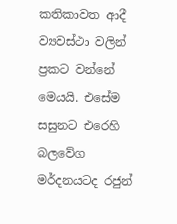කතිකාවත ආදී ව්‍යවස්ථා වලින් ප්‍රකට වන්නේ මෙයයි. එසේම සසුනට එරෙහි බලවේග මර්දනයටද රජුන්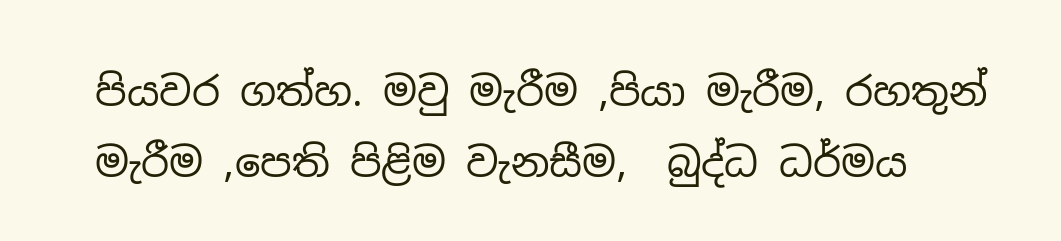පියවර ගත්හ. මවු මැරීම ,පියා මැරීම, රහතුන් මැරීම ,පෙති පිළිම වැනසීම,  බුද්ධ ධර්මය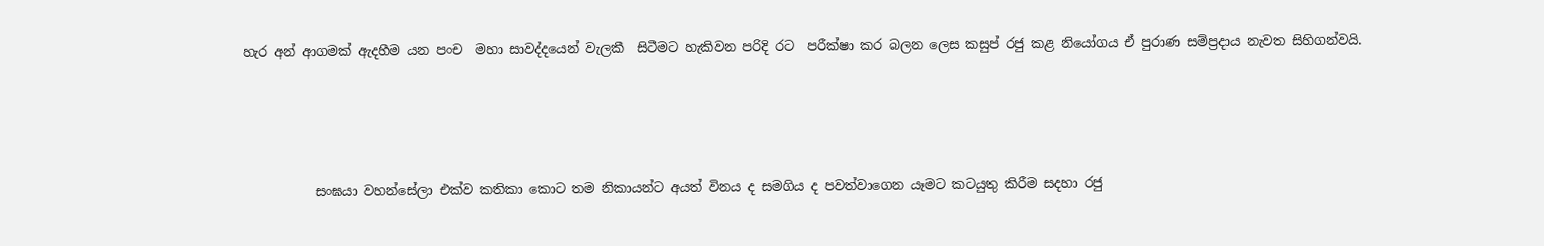හැර අන් ආගමක් ඇදහීම යන පංච  මහා සාවද්දයෙන් වැලකී  සිටීමට හැකිවන පරිදි රට  පරීක්ෂා කර බලන ලෙස කසුප් රජු කළ නියෝගය ඒ පුරාණ සම්ප්‍රදාය නැවත සිහිගන්වයි.




           සංඝයා වහන්සේලා එක්ව කතිකා කොට තම නිකායන්ට අයත් විනය ද සමගිය ද පවත්වාගෙන යෑමට කටයුතු කිරීම සදහා රජු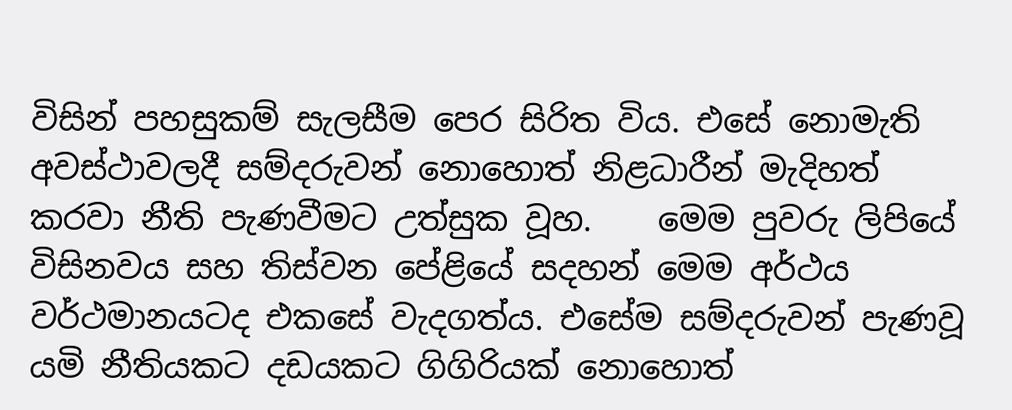විසින් පහසුකම් සැලසීම පෙර සිරිත විය. එසේ නොමැති අවස්ථාවලදී සම්දරුවන් නොහොත් නිළධාරීන් මැදිහත් කරවා නීති පැණවීමට උත්සුක වූහ.    මෙම පුවරු ලිපියේ විසිනවය සහ තිස්වන පේළියේ සදහන් මෙම අර්ථය වර්ථමානයටද එකසේ වැදගත්ය. එසේම සම්දරුවන් පැණවූ යමි නීතියකට දඩයකට ගිගිරියක් නොහොත්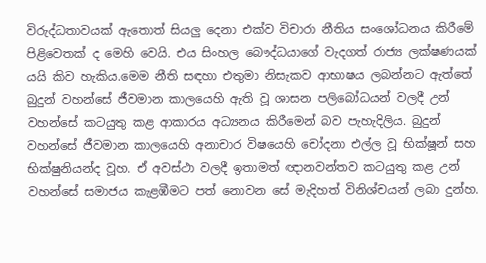විරුද්ධතාවයක් ඇතොත් සියලු දෙනා එක්ව විචාරා නීතිය සංශෝධනය කිරීමේ පිළිවෙතක් ද මෙහි වෙයි. එය සිංහල බෞද්ධයාගේ වැදගත් රාජ්‍ය ලක්ෂණයක් යයි කිව හැකිය.මෙම නීති සඳහා එතුමා නිසැකව ආභාෂය ලබන්නට ඇත්තේ බුදුන් වහන්සේ ජීවමාන කාලයෙහි ඇති වූ ශාසන පලිබෝධයන් වලදී උන් වහන්සේ කටයුතු කළ ආකාරය අධ්‍යනය කිරීමෙන් බව පැහැදිලිය. බුදුන් වහන්සේ ජීවමාන කාලයෙහි අනාචාර විෂයෙහි චෝදනා එල්ල වූ භික්ෂූන් සහ භික්ෂුනියන්ද වූහ. ඒ අවස්ථා වලදී ඉතාමත් ඥානවන්තව කටයුතු කළ උන් වහන්සේ සමාජය කැළඹීමට පත් නොවන සේ මැදිහත් විනිශ්චයන් ලබා දුන්හ.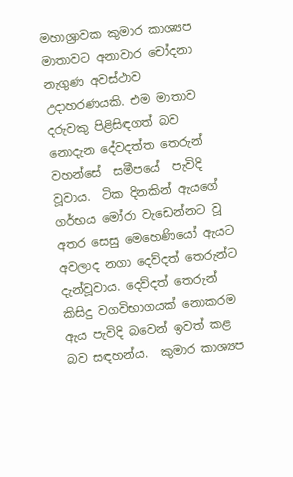මහාශ්‍රාවක කුමාර කාශ්‍යප මාතාවට අනාවාර චෝදනා නැගුණ අවස්‌ථාව උදාහරණයකි. එම මාතාව දරුවකු පිළිසිඳගත් බව නොදැන දේවදත්ත තෙරුන් වහන්සේ  සමීපයේ  පැවිදි වූවාය.  ටික දිනකින් ඇයගේ ගර්භය මෝරා වැඩෙන්නට වූ අතර සෙසු මෙහෙණියෝ ඇයට අවලාද නගා දෙව්දත් තෙරුන්ට දැන්වූවාය. දෙව්දත් තෙරුන් කිසිදු වගවිභාගයක්‌ නොකරම ඇය පැවිදි බවෙන් ඉවත් කළ බව සඳහන්ය.  කුමාර කාශ්‍යප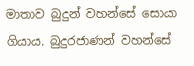මාතාව බුදුන් වහන්සේ සොයා ගියාය. බුදුරජාණන් වහන්සේ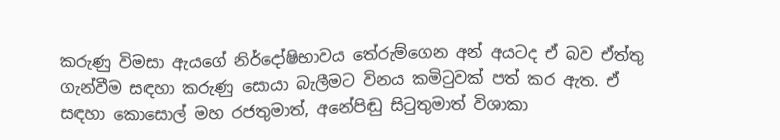කරුණු විමසා ඇයගේ නිර්දෝෂිභාවය තේරුම්ගෙන අන් අයටද ඒ බව ඒත්තු ගැන්වීම සඳහා කරුණු සොයා බැලීමට විනය කමිටුවක් පත් කර ඇත. ඒ සඳහා කොසොල් මහ රජතුමාත්, අනේපිඬු සිටුතුමාත් විශාකා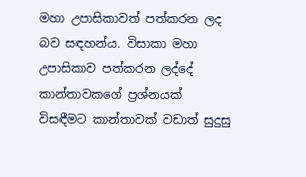මහා උපාසිකාවත් පත්කරන ලද  බව සඳහන්ය. විසාකා මහා උපාසිකාව පත්කරන ලද්දේ කාන්තාවකගේ ප්‍රශ්නයක්‌ විසඳීමට කාන්තාවක්‌ වඩාත් සුදුසු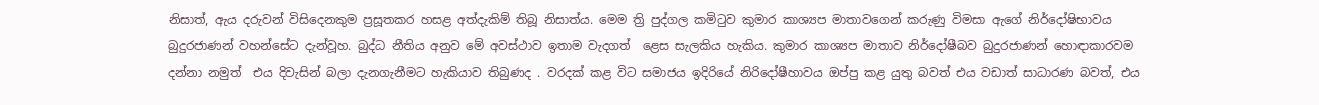නිසාත්, ඇය දරුවන් විසිදෙනකුම ප්‍රසූතකර හසළ අත්දැකිම් තිබූ නිසාත්ය. මෙම ත්‍රි පුද්ගල කමිටුව කුමාර කාශ්‍යප මාතාවගෙන් කරුණු විමසා ඇගේ නිර්දෝෂිභාවය බුදුරජාණන් වහන්සේට දැන්වූහ. බුද්ධ නීතිය අනුව මේ අවස්ථාව ඉතාම වැදගත්  ළෙස සැලකිය හැකිය. කුමාර කාශ්‍යප මාතාව නිර්දෝෂීබව බුදුරජාණන් හොඳාකාරවම දන්නා නමුත්  එය දිවැසින් බලා දැනගැනීමට හැකියාව තිබුණද . වරදක්‌ කළ විට සමාජය ඉදිරියේ නිරිදෝෂීහාවය ඔප්පු කළ යුතු බවත් එය වඩාත් සාධාරණ බවත්, එය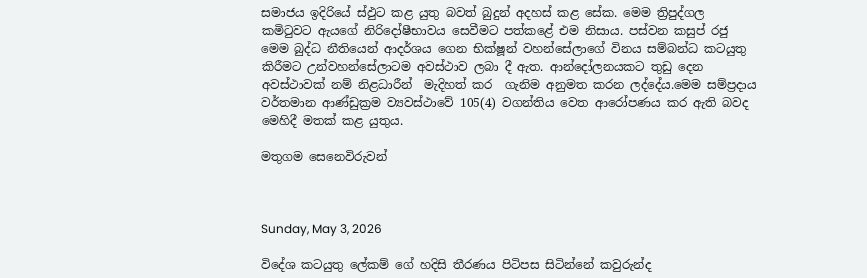සමාජය ඉදිරියේ ස්‌ඵුට කළ යුතු බවත් බුදුන් අදහස්‌ කළ සේක. මෙම ත්‍රිපුද්ගල කමිටුවට ඇයගේ නිරිදෝෂීභාවය සෙවීමට පත්කළේ එම නිසාය. පස්වන කසුප් රජු මෙම බුද්ධ නීතියෙන් ආදර්ශය ගෙන භික්ෂූන් වහන්සේලාගේ විනය සම්බන්ධ කටයුතු කිරීමට උන්වහන්සේලාටම අවස්ථාව ලබා දී ඇත. ආන්දෝලනයකට තුඩු දෙන අවස්ථාවක් නම් නිළධාරීන්  මැදිහත් කර  ගැනිම අනුමත කරන ලද්දේය.මෙම සම්ප්‍රදාය වර්තමාන ආණ්ඩුක්‍රම ව්‍යවස්ථාවේ 105(4) වගන්තිය වෙත ආරෝපණය කර ඇති බවද මෙහිදී මතක් කළ යුතුය.

මතුගම සෙනෙවිරුවන්



Sunday, May 3, 2026

විදේශ කටයුතු ලේකම් ගේ හදිසි තීරණය පිටිපස සිටින්නේ කවුරුන්ද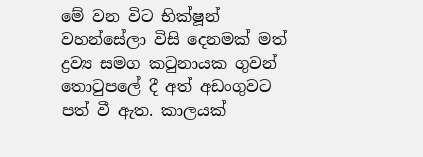මේ වන විට භික්ෂූන් වහන්සේලා විසි දෙනමක් මත් ද්‍රව්‍ය සමග කටුනායක ගුවන් තොටුපලේ දී අත් අඩංගුවට පත් වී ඇත. කාලයක්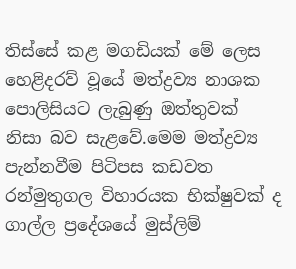තිස්සේ කළ මගඩියක් මේ ලෙස හෙළිදරව් වූයේ මත්ද්‍රව්‍ය නාශක පොලිසියට ලැබුණු ඔත්තුවක් නිසා බව සැළවේ.මෙම මත්ද්‍රව්‍ය පැන්නවීම පිටිපස කඩවත රන්මුතුගල විහාරයක භික්ෂුවක් ද ගාල්ල ප්‍රදේශයේ මුස්ලිම්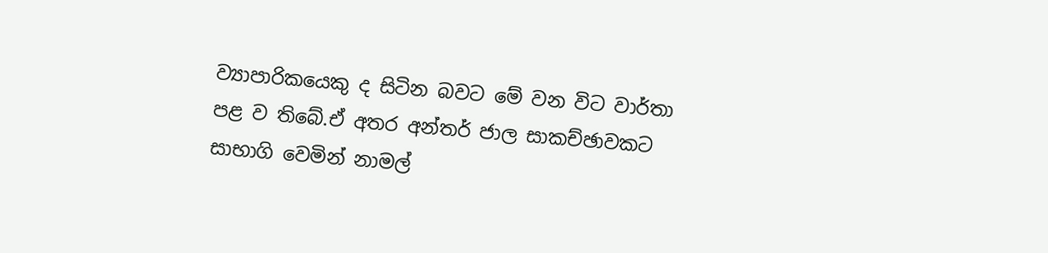ව්‍යාපාරිකයෙකු ද සිටින බවට මේ වන විට වාර්තා පළ ව තිබේ.ඒ අතර අන්තර් ජාල සාකච්ඡාවකට සාභාගි වෙමින් නාමල්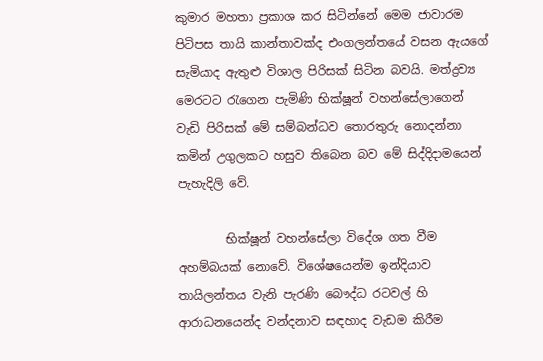කුමාර මහතා ප්‍රකාශ කර සිටින්නේ මෙම ජාවාරම පිටිපස තායි කාන්තාවක්ද එංගලන්තයේ වසන ඇයගේ සැමියාද ඇතුළු විශාල පිරිසක් සිටින බවයි. මත්ද්‍රව්‍ය මෙරටට රැගෙන පැමිණි භික්ෂූන් වහන්සේලාගෙන් වැඩි පිරිසක් මේ සම්බන්ධව තොරතුරු නොදන්නා කමින් උගුලකට හසුව තිබෙන බව මේ සිද්දිදාමයෙන් පැහැදිලි වේ.

        භික්ෂූන් වහන්සේලා විදේශ ගත වීම අහම්බයක් නොවේ. විශේෂයෙන්ම ඉන්දියාව තායිලන්තය වැනි පැරණි බෞද්ධ රටවල් හි ආරාධනයෙන්ද වන්දනාව සඳහාද වැඩම කිරීම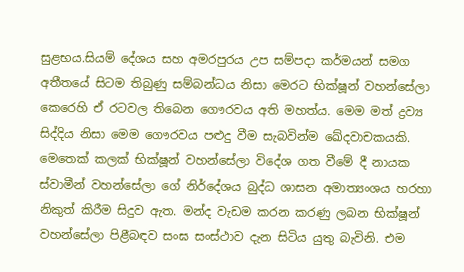සුළභය.සියම් දේශය සහ අමරපුරය උප සම්පදා කර්මයන් සමග අතීතයේ සිටම තිබුණු සම්බන්ධය නිසා මෙරට භික්ෂූන් වහන්සේලා කෙරෙහි ඒ රටවල තිබෙන ගෞරවය අති මහත්ය. මෙම මත් ද්‍රව්‍ය සිද්දිය නිසා මෙම ගෞරවය පළුදු වීම සැබවින්ම ඛේදවාචකයකි. මෙතෙක් කලක් භික්ෂූන් වහන්සේලා විදේශ ගත වීමේ දී නායක ස්වාමීන් වහන්සේලා ගේ නිර්දේශය බුද්ධ ශාසන අමාත්‍යංශය හරහා නිකුත් කිරීම සිදුව ඇත. මන්ද වැඩම කරන කරණු ලබන භික්ෂූන් වහන්සේලා පිළීබඳව සංඝ සංස්ථාව දැන සිටිය යුතු බැවිනි. එම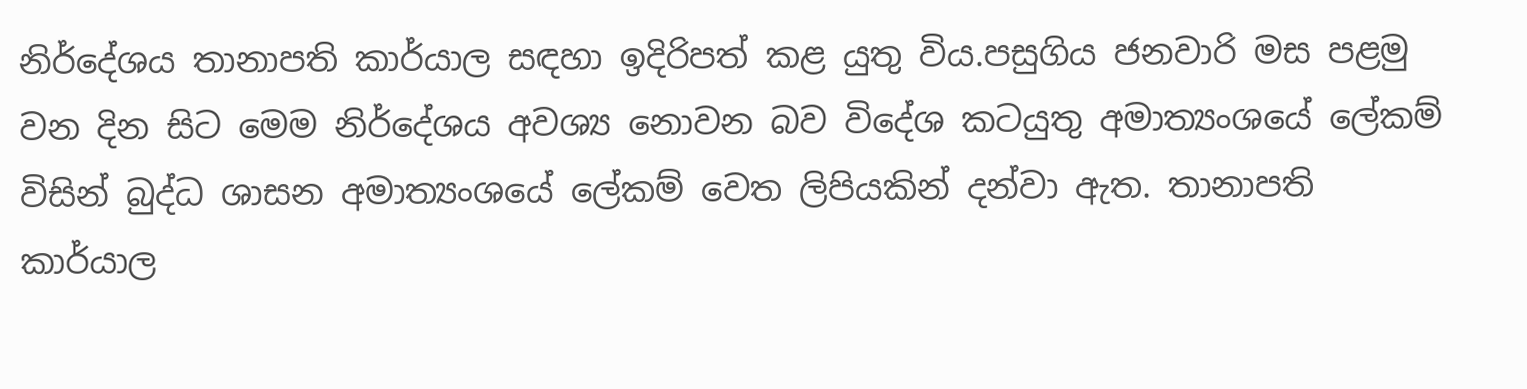නිර්දේශය තානාපති කාර්යාල සඳහා ඉදිරිපත් කළ යුතු විය.පසුගිය ජනවාරි මස පළමු වන දින සිට මෙම නිර්දේශය අවශ්‍ය නොවන බව විදේශ කටයුතු අමාත්‍යංශයේ ලේකම් විසින් බුද්ධ ශාසන අමාත්‍යංශයේ ලේකම් වෙත ලිපියකින් දන්වා ඇත. තානාපති කාර්යාල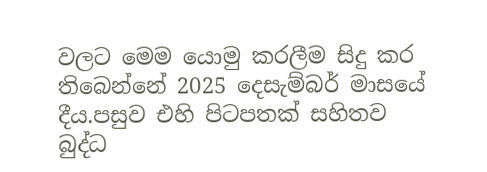වලට මෙම යොමු කරලීම සිදු කර තිබෙන්නේ 2025 දෙසැම්බර් මාසයේ දීය.පසුව එහි පිටපතක් සහිතව බුද්ධ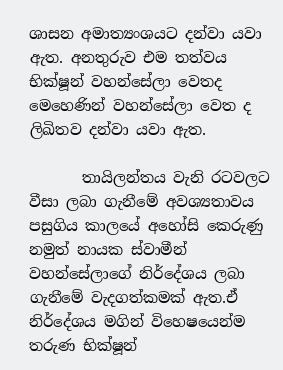ශාසන අමාත්‍යංශයට දන්වා යවා ඇත. අනතුරුව එම තත්වය භික්ෂූන් වහන්සේලා වෙතද මෙහෙණින් වහන්සේලා වෙත ද ලිඛිතව දන්වා යවා ඇත.

       තායිලන්තය වැනි රටවලට වීසා ලබා ගැනීමේ අවශ්‍යතාවය පසුගිය කාලයේ අහෝසි කෙරුණු නමුත් නායක ස්වාමීන් වහන්සේලාගේ නිර්දේශය ලබා ගැනීමේ වැදගත්කමක් ඇත.ඒ නිර්දේශය මගින් විහෙෂයෙන්ම තරුණ භික්ෂූන්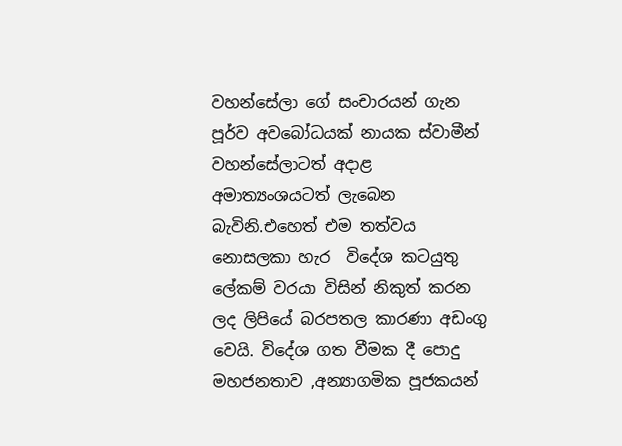වහන්සේලා ගේ සංචාරයන් ගැන  පූර්ව අවබෝධයක් නායක ස්වාමීන් වහන්සේලාටත් අදාළ අමාත්‍යංශයටත් ලැබෙන බැවිනි.එහෙත් එම තත්වය නොසලකා හැර  විදේශ කටයුතු ලේකම් වරයා විසින් නිකුත් කරන ලද ලිපියේ බරපතල කාරණා අඩංගු  වෙයි. විදේශ ගත වීමක දී පොදු මහජනතාව ,අන්‍යාගමික පූජකයන්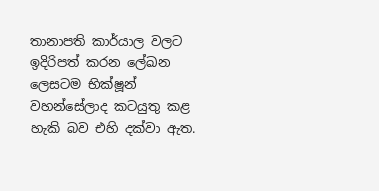තානාපති කාර්යාල වලට ඉදිරිපත් කරන ලේඛන ලෙසටම භික්ෂූන් වහන්සේලාද කටයුතු කළ හැකි බව එහි දක්වා ඇත.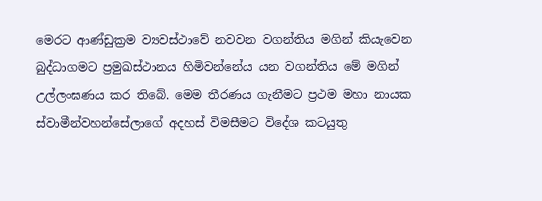මෙරට ආණ්ඩුක්‍රම ව්‍යවස්ථාවේ නවවන වගන්තිය මගින් කියැවෙන බුද්ධාගමට ප්‍රමුඛස්ථානය හිමිවන්නේය යන වගන්තිය මේ මගින් උල්ලංඝණය කර තිබේ. මෙම තීරණය ගැනීමට ප්‍රථම මහා නායක ස්වාමීන්වහන්සේලාගේ අදහස් විමසීමට විදේශ කටයුතු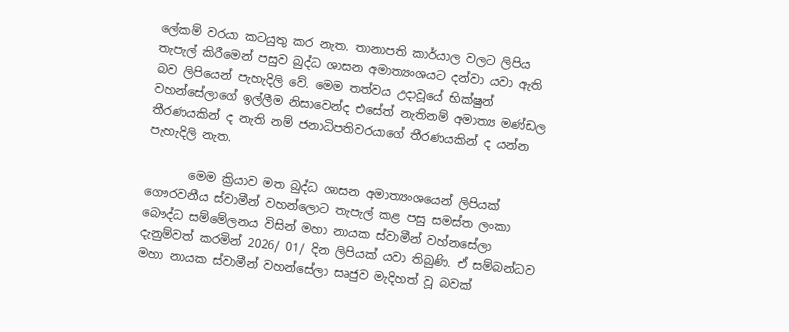ලේකම් වරයා කටයුතු කර නැත. තානාපති කාර්යාල වලට ලිපිය තැපැල් කිරීමෙන් පසුව බුද්ධ ශාසන අමාත්‍යංශයට දන්වා යවා ඇති බව ලිපියෙන් පැහැදිලි වේ. මෙම තත්වය උදාවූයේ භික්ෂුන් වහන්සේලාගේ ඉල්ලීම නිසාවෙන්ද එසේත් නැතිනම් අමාත්‍ය මණ්ඩල තීරණයකින් ද නැති නම් ජනාධිපතිවරයාගේ තීරණයකින් ද යන්න පැහැදිලි නැත.

       මෙම ක්‍රියාව මත බුද්ධ ශාසන අමාත්‍යංශයෙන් ලිපියක් ගෞරවනීය ස්වාමීන් වහන්ලොට තැපැල් කළ පසු සමස්ත ලංකා බෞද්ධ සම්මේලනය විසින් මහා නායක ස්වාමීන් වහ්නසේලා දැනුම්වත් කරමින් 2026/ 01/ දින ලිපියක් යවා තිබුණි. ඒ සම්බන්ධව මහා නායක ස්වාමීන් වහන්සේලා සෘජුව මැදිහත් වූ බවක්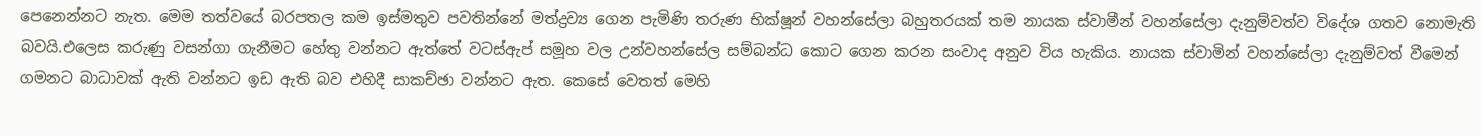පෙනෙන්නට නැත. මෙම තත්වයේ බරපතල කම ඉස්මතුව පවතින්නේ මත්ද්‍රව්‍ය ගෙන පැමිණි තරුණ භික්ෂූන් වහන්සේලා බහුතරයක් තම නායක ස්වාමීන් වහන්සේලා දැනුම්වත්ව විදේශ ගතව නොමැති බවයි.එලෙස කරුණු වසන්ගා ගැනීමට හේතු වන්නට ඇත්තේ වටස්ඇප් සමූහ වල උන්වහන්සේල සම්බන්ධ කොට ගෙන කරන සංවාද අනුව විය හැකිය. නායක ස්වාමින් වහන්සේලා දැනුම්වත් වීමෙන් ගමනට බාධාවක් ඇති වන්නට ඉඩ ඇති බව එහිදී සාකච්ඡා වන්නට ඇත. කෙසේ වෙතත් මෙහි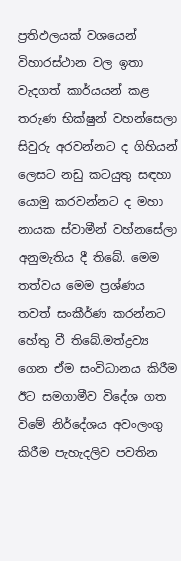ප්‍රතිඵලයක් වශයෙන් විහාරස්ථාන වල ඉතා වැදගත් කාර්යයන් කළ තරුණ භික්ෂුන් වහන්සෙලා සිවුරු අරවන්නට ද ගිහියන් ලෙසට නඩු කටයුතු සඳහා යොමු කරවන්නට ද මහා නායක ස්වාමීන් වහ්නසේලා අනුමැතිය දී තිබේ. මෙම තත්වය මෙම ප්‍රශ්ණය තවත් සංකීර්ණ කරන්නට හේතු වී තිබේ.මත්ද්‍රව්‍ය ගෙන ඒම සංවිධානය කිරීම ඊට සමගාමීව විදේශ ගත විමේ නිර්දේශය අවංලංගු කිරීම පැහැදලිව පවතින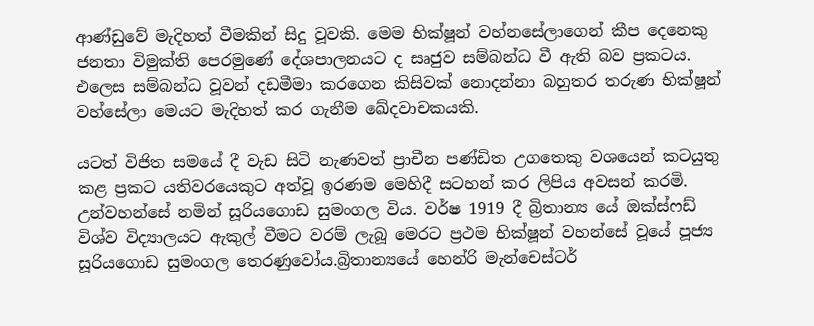ආණ්ඩුවේ මැදිහත් වීමකින් සිදු වූවකි. මෙම භික්ෂූන් වහ්නසේලාගෙන් කීප දෙනෙකු ජනතා විමුක්ති පෙරමුණේ දේශපාලනයට ද සෘජුව සම්බන්ධ වී ඇති බව ප්‍රකටය. එලෙස සම්බන්ධ වූවන් දඩමීමා කරගෙන කිසිවක් නොදන්නා බහුතර තරුණ භික්ෂූන් වහ්සේලා මෙයට මැදිහත් කර ගැනීම ඛේදවාචකයකි.

යටත් විජිත සමයේ දී වැඩ සිටි නැණවත් ප්‍රාචීන පණ්ඩිත උගතෙකු වශයෙන් කටයුතු කළ ප්‍රකට යතිවරයෙකුට අත්වූ ඉරණම මෙහිදී සටහන් කර ලිපිය අවසන් කරමි. උන්වහන්සේ නමින් සූරියගොඩ සුමංගල විය. වර්ෂ 1919 දී බ්‍රිතාන්‍ය යේ ඔක්ස්ෆඩ් විශ්ව විද්‍යාලයට ඇකුල් වීමට වරම් ලැබූ මෙරට ප්‍රථම භික්ෂූන් වහන්සේ වූයේ පූජ්‍ය සූරියගොඩ සුමංගල තෙරණුවෝය.බ්‍රිතාන්‍යයේ හෙන්රි මැන්චෙස්ටර්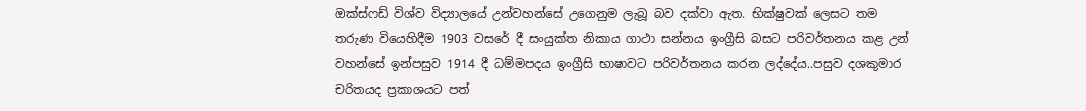ඔක්ස්ෆඩ් විශ්ව විද්‍යාලයේ උන්වහන්සේ උගෙනුම ලැබූ බව දක්වා ඇත. භික්ෂුවක් ලෙසට තම තරුණ වියෙහිදීම 1903 වසරේ දී සංයුක්ත නිකාය ගාථා සන්නය ඉංග්‍රීසි බසට පරිවර්තනය කළ උන් වහන්සේ ඉන්පසුව 1914 දී ධම්මපදය ඉංග්‍රීසි භාෂාවට පරිවර්තනය කරන ලද්දේය..පසුව දශකුමාර චරිතයද ප්‍රකාශයට පත්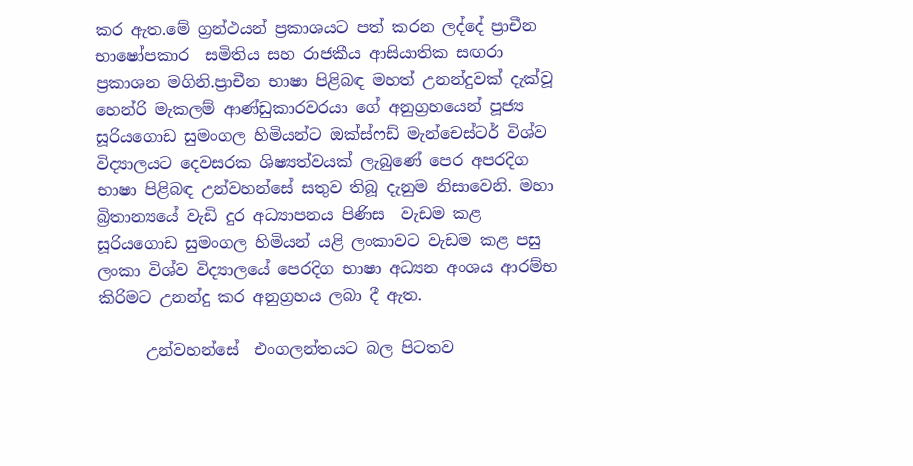කර ඇත.මේ ග්‍රන්ථයන් ප්‍රකාශයට පත් කරන ලද්දේ ප්‍රාචීන භාෂෝපකාර  සමිතිය සහ රාජකීය ආසියාතික සඟරා ප්‍රකාශන මගිනි.ප්‍රාචීන භාෂා පිළිබඳ මහත් උනන්දුවක් දැක්වූ හෙන්රි මැකලම් ආණ්ඩුකාරවරයා ගේ අනුග්‍රහයෙන් පූජ්‍ය සූරියගොඩ සුමංගල හිමියන්ට ඔක්ස්ෆඩ් මැන්චෙස්ටර් විශ්ව විද්‍යාලයට දෙවසරක ශිෂ්‍යත්වයක් ලැබුණේ පෙර අපරදිග භාෂා පිළිබඳ උන්වහන්සේ සතුව තිබූ දැනුම නිසාවෙනි. මහා බ්‍රිතාන්‍යයේ වැඩි දුර අධ්‍යාපනය පිණිස  වැඩම කළ සූරියගොඩ සුමංගල හිමියන් යළි ලංකාවට වැඩම කළ පසු ලංකා විශ්ව විද්‍යාලයේ පෙරදිග භාෂා අධ්‍යන අංශය ආරම්භ කිරිමට උනන්දු කර අනුග්‍රහය ලබා දී ඇත.

      උන්වහන්සේ  එංගලන්තයට බල පිටතව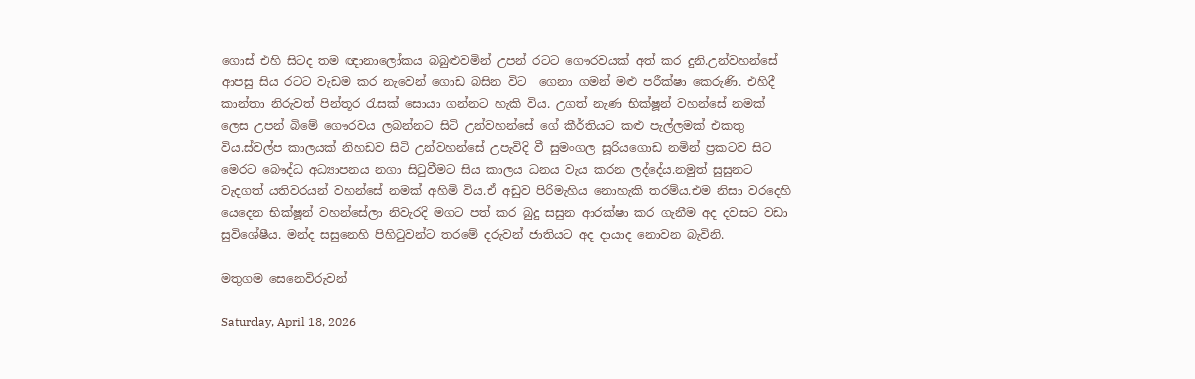ගොස් එහි සිටද තම ඥානාලෝකය බබුළුවමින් උපන් රටට ගෞරවයක් අත් කර දුනි.උන්වහන්සේ ආපසු සිය රටට වැඩම කර නැවෙන් ගොඩ බසින විට  ගෙනා ගමන් මළු පරීක්ෂා කෙරුණි. එහිදී කාන්තා නිරුවත් පින්තූර රැසක් සොයා ගන්නට හැකි විය. උගත් නැණ භික්ෂූන් වහන්සේ නමක් ලෙස උපන් බිමේ ගෞරවය ලබන්නට සිටි උන්වහන්සේ ගේ කීර්තියට කළු පැල්ලමක් එකතු විය.ස්වල්ප කාලයක් නිහඩව සිටි උන්වහන්සේ උපැවිදි වී සුමංගල සූරියගොඩ නමින් ප්‍රකටව සිට මෙරට බෞද්ධ අධ්‍යාපනය නගා සිටුවීමට සිය කාලය ධනය වැය කරන ලද්දේය.නමුත් සුසුනට වැදගත් යතිවරයන් වහන්සේ නමක් අහිමි විය.ඒ අඩුව පිරිමැහිය නොහැකි තරම්ය.එම නිසා වරදෙහි යෙදෙන භික්ෂූන් වහන්සේලා නිවැරදි මගට පත් කර බුදු සසුන ආරක්ෂා කර ගැනීම අද දවසට වඩා සුවිශේෂීය. මන්ද සසුනෙහි පිහිටුවන්ට තරමේ දරුවන් ජාතියට අද දායාද නොවන බැවිනි.

මතුගම සෙනෙවිරුවන්

Saturday, April 18, 2026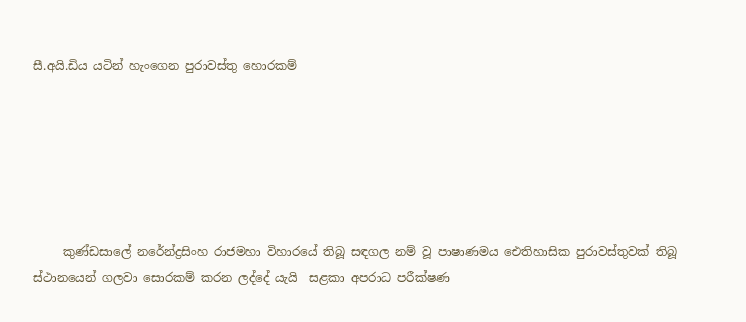සී.අයි.ඩිය යටින් හැංගෙන පුරාවස්තු හොරකම්






     කුණ්ඩසාලේ නරේන්ද්‍රසිංහ රාජමහා විහාරයේ තිබූ සඳගල නම් වූ පාෂාණමය ඓතිහාසික පුරාවස්තුවක් තිබූ ස්ථානයෙන් ගලවා සොරකම් කරන ලද්දේ යැයි  සළකා අපරාධ පරීක්ෂණ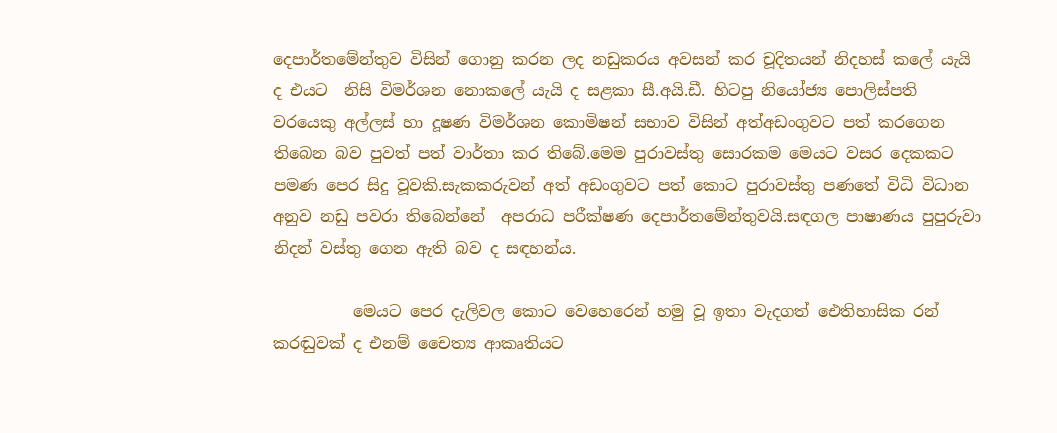දෙපාර්තමේන්තුව විසින් ගොනු කරන ලද නඩුකරය අවසන් කර චූදිතයන් නිදහස් කලේ යැයි ද එයට  නිසි විමර්ශන නොකලේ යැයි ද සළකා සී.අයි.ඩී. හිටපු නියෝජ්‍ය පොලිස්පති වරයෙකු අල්ලස් හා දූෂණ විමර්ශන කොමිෂන් සභාව විසින් අත්අඩංගුවට පත් කරගෙන තිබෙන බව පුවත් පත් වාර්තා කර තිබේ.මෙම පුරාවස්තු සොරකම මෙයට වසර දෙකකට පමණ පෙර සිදු වූවකි.සැකකරුවන් අත් අඩංගුවට පත් කොට පුරාවස්තු පණතේ විධි විධාන අනුව නඩු පවරා තිබෙන්නේ  අපරාධ පරීක්ෂණ දෙපාර්තමේන්තුවයි.සඳගල පාෂාණය පුපුරුවා නිදන් වස්තු ගෙන ඇති බව ද සඳහන්ය.

          මෙයට පෙර දැලිවල කොට වෙහෙරෙන් හමු වූ ඉතා වැදගත් ඓතිහාසික රන් කරඬුවක් ද එනම් චෛත්‍ය ආකෘතියට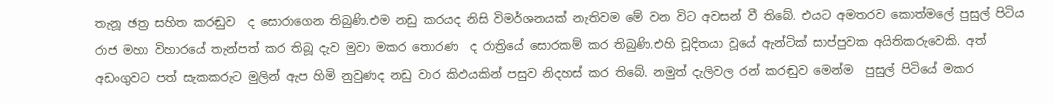තැනූ ඡත්‍ර සහිත කරඬුව  ද සොරාගෙන තිබුණි.එම නඩු කරයද නිසි විමර්ශනයක් නැතිවම මේ වන විට අවසන් වී තිබේ. එයට අමතරව කොත්මලේ පුසුල් පිටිය රාජ මහා විහාරයේ තැන්පත් කර තිබූ දැව මුවා මකර තොරණ  ද රාත්‍රියේ සොරකම් කර තිබුණි.එහි චූදිතයා වූයේ ඇන්ටික් සාප්පුවක අයිතිකරුවෙකි. අත් අඩංගුවට පත් සැකකරුට මුලින් ඇප හිමි නුවුණද නඩු වාර කිඵයකින් පසුව නිදහස් කර තිබේ. නමුත් දැලිවල රන් කරඬුව මෙන්ම  පුසුල් පිටියේ මකර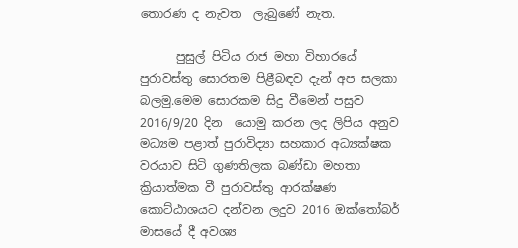තොරණ ද නැවත  ලැබුණේ නැත.

      පුසුල් පිටිය රාජ මහා විහාරයේ පුරාවස්තු සොරතම පිළීබඳව දැන් අප සලකා බලමු.මෙම සොරකම සිදු වීමෙන් පසුව  2016/9/20 දින  යොමු කරන ලද ලිපිය අනුව මධ්‍යම පළාත් පුරාවිද්‍යා සහකාර අධ්‍යක්ෂක වරයාව සිටි ගුණතිලක බණ්ඩා මහතා ක්‍රියාත්මක වී පුරාවස්තු ආරක්ෂණ කොට්ඨාශයට දන්වන ලදුව 2016 ඔක්තෝබර් මාසයේ දී අවශ්‍ය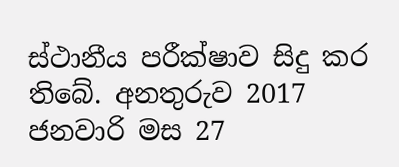ස්ථානීය පරීක්ෂාව සිදු කර තිබේ. අනතුරුව 2017 ජනවාරි මස 27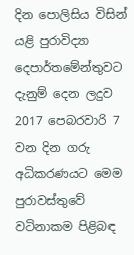දින පොලිසිය විසින් යළි පුරාවිද්‍යා දෙපාර්තමේන්තුවට දැනුම් දෙන ලදුව 2017 පෙබරවාරි 7 වන දින ගරු අධිකරණයට මෙම පුරාවස්තුවේ වටිනාකම පිළිබඳ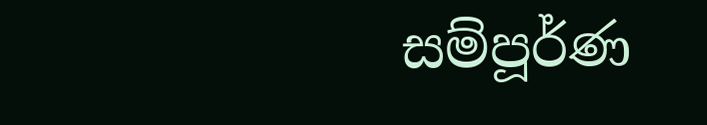සම්පූර්ණ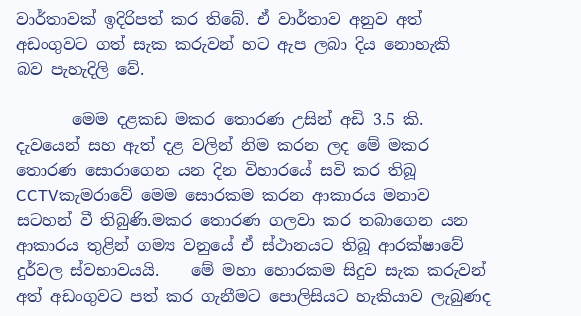වාර්තාවක් ඉදිරිපත් කර තිබේ. ඒ වාර්තාව අනුව අත් අඩංගුවට ගත් සැක කරුවන් හට ඇප ලබා දිය නොහැකි  බව පැහැදිලි වේ.

       මෙම දළකඩ මකර තොරණ උසින් අඩි 3.5 කි. දැවයෙන් සහ ඇත් දළ වලින් නිම කරන ලද මේ මකර තොරණ සොරාගෙන යන දින විහාරයේ සවි කර තිබූ CCTVකැමරාවේ මෙම සොරකම කරන ආකාරය මනාව සටහන් වී තිබුණි.මකර තොරණ ගලවා කර තබාගෙන යන ආකාරය තුළින් ගම්‍ය වනුයේ ඒ ස්ථානයට තිබූ ආරක්ෂාවේ දුර්වල ස්වභාවයයි.    මේ මහා හොරකම සිදුව සැක කරුවන් අත් අඩංගුවට පත් කර ගැනීමට පොලිසියට හැකියාව ලැබුණද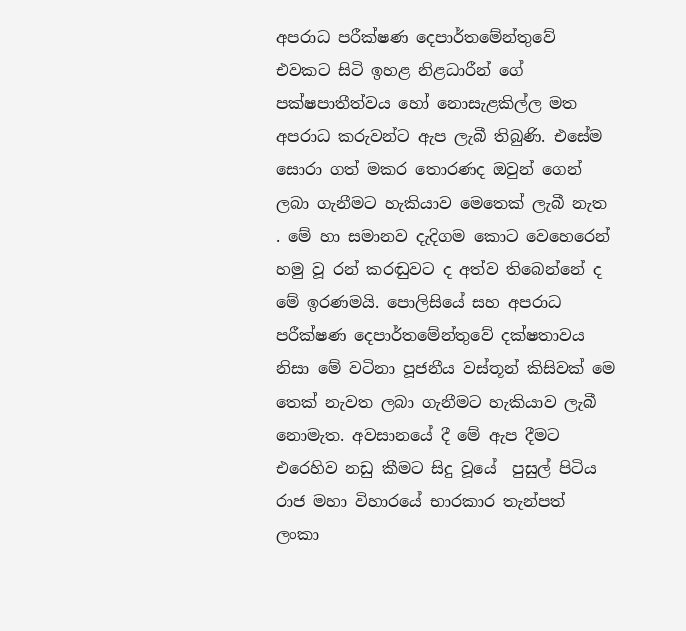අපරාධ පරීක්ෂණ දෙපාර්තමේන්තුවේ එවකට සිටි ඉහළ නිළධාරීන් ගේ පක්ෂපාතීත්වය හෝ නොසැළකිල්ල මත අපරාධ කරුවන්ට ඇප ලැබී තිබුණි. එසේම සොරා ගත් මකර තොරණද ඔවුන් ගෙන් ලබා ගැනීමට හැකියාව මෙතෙක් ලැබී නැත . මේ හා සමානව දැදිගම කොට වෙහෙරෙන් හමු වූ රන් කරඬුවට ද අත්ව තිබෙන්නේ ද මේ ඉරණමයි. පොලිසියේ සහ අපරාධ පරීක්ෂණ දෙපාර්තමේන්තුවේ දක්ෂතාවය නිසා මේ වටිනා පූජනීය වස්තූන් කිසිවක් මෙ තෙක් නැවත ලබා ගැනීමට හැකියාව ලැබී නොමැත. අවසානයේ දී මේ ඇප දීමට එරෙහිව නඩු කීමට සිදු වූයේ  පුසුල් පිටිය රාජ මහා විහාරයේ භාරකාර තැන්පත් ලංකා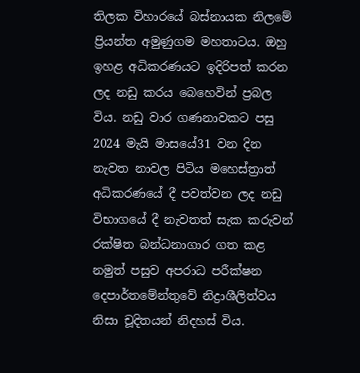තිලක විහාරයේ බස්නායක නිලමේ ප්‍රියන්ත අමුණුගම මහතාටය. ඔහු  ඉහළ අධිකරණයට ඉදිරිපත් කරන ලද නඩු කරය බෙහෙවින් ප්‍රබල විය. නඩු වාර ගණනාවකට පසු 2024 මැයි මාසයේ31 වන දින  නැවත නාවල පිටිය මහෙස්ත්‍රාත් අධිකරණයේ දී පවත්වන ලද නඩු විභාගයේ දී නැවතත් සැක කරුවන් රක්ෂිත බන්ධනාගාර ගත කළ නමුත් පසුව අපරාධ පරීක්ෂන දෙපාර්තමේන්තුවේ නිද්‍රාශීලිත්වය නිසා චූදිතයන් නිදහස් විය.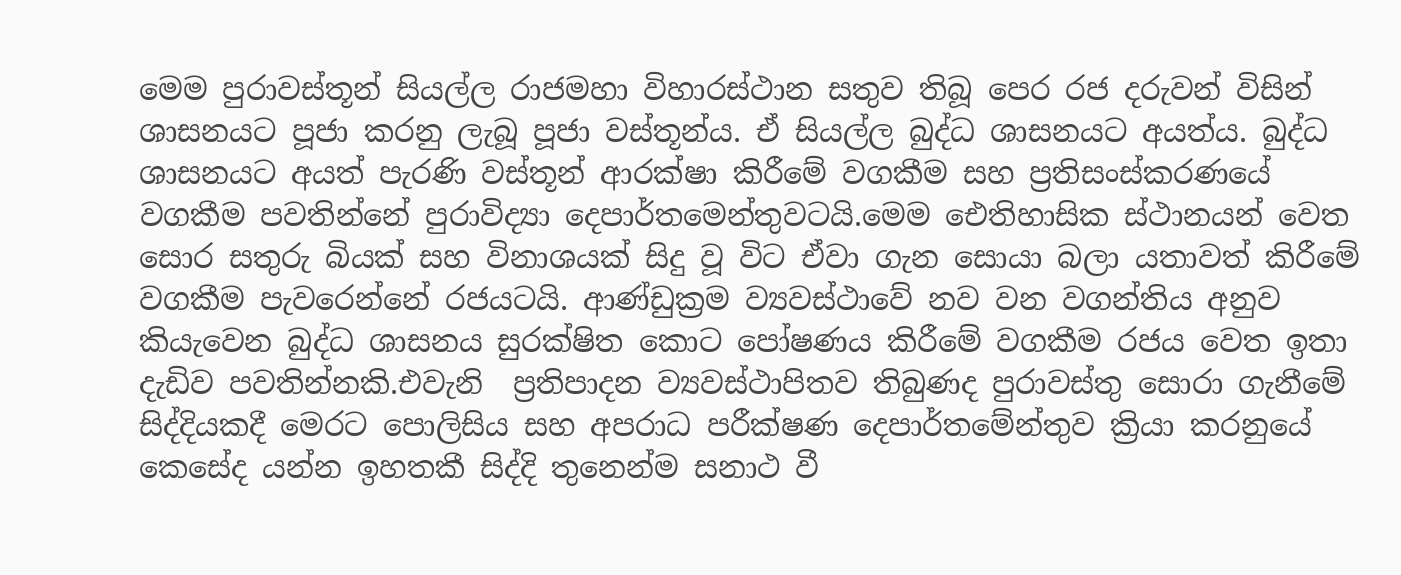මෙම පුරාවස්තූන් සියල්ල රාජමහා විහාරස්ථාන සතුව තිබූ පෙර රජ දරුවන් විසින් ශාසනයට පූජා කරනු ලැබූ පූජා වස්තූන්ය. ඒ සියල්ල බුද්ධ ශාසනයට අයත්ය. බුද්ධ ශාසනයට අයත් පැරණි වස්තූන් ආරක්ෂා කිරීමේ වගකීම සහ ප්‍රතිසංස්කරණයේ වගකීම පවතින්නේ පුරාවිද්‍යා දෙපාර්තමෙන්තුවටයි.මෙම ඓතිහාසික ස්ථානයන් වෙත සොර සතුරු බියක් සහ විනාශයක් සිදු වූ විට ඒවා ගැන සොයා බලා යතාවත් කිරීමේ වගකීම පැවරෙන්නේ රජයටයි. ආණ්ඩුක්‍රම ව්‍යවස්ථාවේ නව වන වගන්තිය අනුව කියැවෙන බුද්ධ ශාසනය සුරක්ෂිත කොට පෝෂණය කිරීමේ වගකීම රජය වෙත ඉතා දැඩිව පවතින්නකි.එවැනි  ප්‍රතිපාදන ව්‍යවස්ථාපිතව තිබුණද පුරාවස්තු සොරා ගැනීමේ සිද්දියකදී මෙරට පොලිසිය සහ අපරාධ පරීක්ෂණ දෙපාර්තමේන්තුව ක්‍රියා කරනුයේ කෙසේද යන්න ඉහතකී සිද්දි තුනෙන්ම සනාථ වී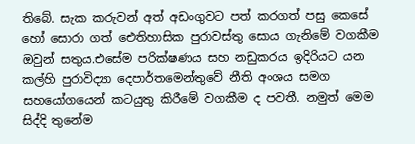තිබේ. සැක කරුවන් අත් අඩංගුවට පත් කරගත් පසු කෙසේ හෝ සොරා ගත් ඓතිහාසික පුරාවස්තු සොය ගැනිමේ වගකීම ඔවුන් සතුය.එසේම පරික්ෂණය සහ නඩුකරය ඉදිරියට යන කල්හි පුරාවිද්‍යා දෙපාර්තමෙන්තුවේ නීති අංශය සමග සහයෝගයෙන් කටයුතු කිරීමේ වගකීම ද පවතී. නමුත් මෙම සිද්දි තුනේම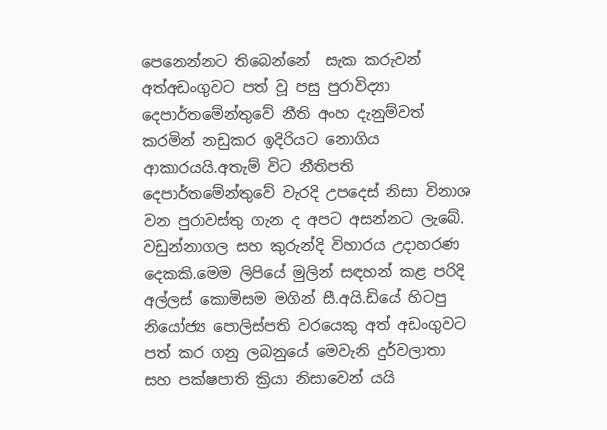පෙනෙන්නට තිබෙන්නේ  සැක කරුවන් අත්අඩංගුවට පත් වූ පසු පුරාවිද්‍යා දෙපාර්තමේන්තුවේ නීති අංහ දැනුම්වත් කරමින් නඩුකර ඉදිරියට නොගිය  ආකාරයයි.අතැම් විට නීතිපති දෙපාර්තමේන්තුවේ වැරදි උපදෙස් නිසා විනාශ වන පුරාවස්තු ගැන ද අපට අසන්නට ලැබේ. වඩුන්නාගල සහ කුරුන්දි විහාරය උදාහරණ දෙකකි.මෙම ලිපියේ මුලින් සඳහන් කළ පරිදි අල්ලස් කොමිසම මගින් සී.අයි.ඩියේ හිටපු නියෝජ්‍ය පොලිස්පති වරයෙකු අත් අඩංගුවට පත් කර ගනු ලබනුයේ මෙවැනි දුර්වලාතා සහ පක්ෂපාති ක්‍රියා නිසාවෙන් යයි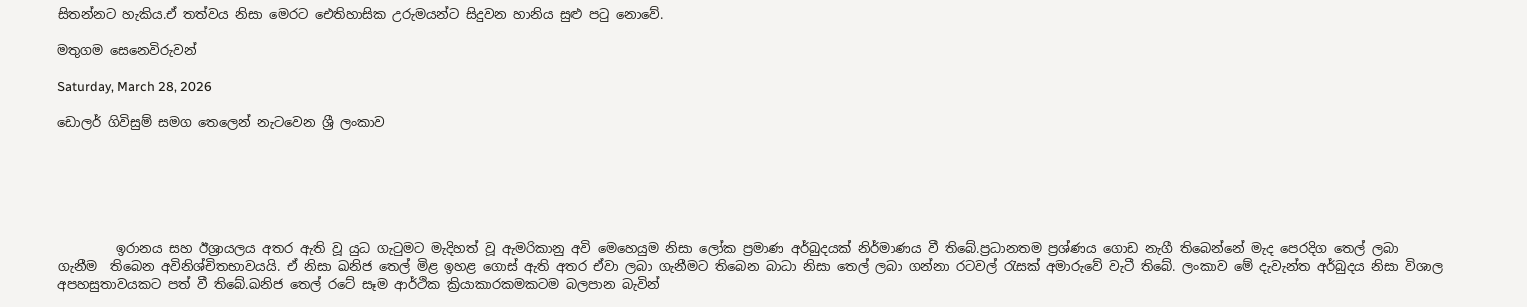සිතන්නට හැකිය.ඒ තත්වය නිසා මෙරට ඓතිහාසික උරුමයන්ට සිදුවන හානිය සුළු පටු නොවේ.

මතුගම සෙනෙවිරුවන්

Saturday, March 28, 2026

ඩොලර් ගිවිසුම් සමග තෙලෙන් නැටවෙන ශ්‍රී ලංකාව






         ඉරානය සහ ඊශ්‍රායලය අතර ඇති වූ යුධ ගැටුමට මැදිහත් වූ ඇමරිකානු අවි මෙහෙයුම නිසා ලෝක ප්‍රමාණ අර්බුදයක් නිර්මාණය වී තිබේ.ප්‍රධානතම ප්‍රශ්ණය ගොඩ නැගී තිබෙන්නේ මැද පෙරදිග තෙල් ලබා ගැනීම  තිබෙන අවිනිශ්චිතභාවයයි. ඒ නිසා ඛනිජ තෙල් මිළ ඉහළ ගොස් ඇති අතර ඒවා ලබා ගැනීමට තිබෙන බාධා නිසා තෙල් ලබා ගන්නා රටවල් රැසක් අමාරුවේ වැටී තිබේ. ලංකාව මේ දැවැන්ත අර්බුදය නිසා විශාල අපහසුතාවයකට පත් වී තිබේ.ඛනිජ තෙල් රටේ සෑම ආර්ථික ක්‍රියාකාරකමකටම බලපාන බැවින්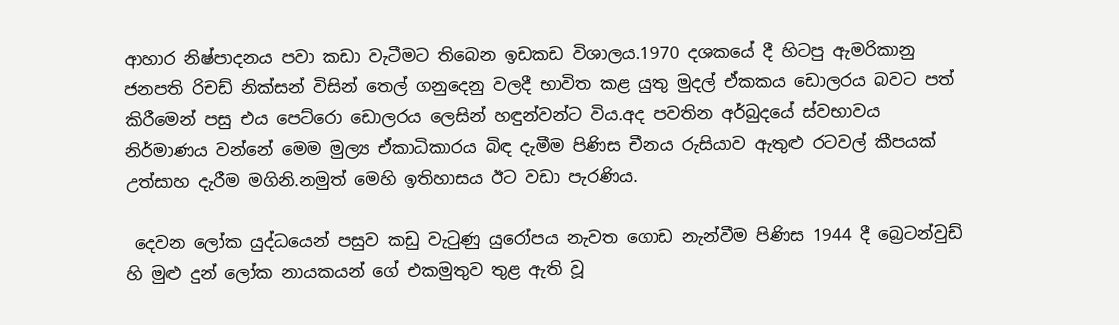ආහාර නිෂ්පාදනය පවා කඩා වැටීමට තිබෙන ඉඩකඩ විශාලය.1970 දශකයේ දී හිටපු ඇමරිකානු ජනපති රිචඩ් නික්සන් විසින් තෙල් ගනුදෙනු වලදී භාවිත කළ යුතු මුදල් ඒකකය ඩොලරය බවට පත් කිරීමෙන් පසු එය පෙට්රො ඩොලරය ලෙසින් හඳුන්වන්ට විය.අද පවතින අර්බුදයේ ස්වභාවය නිර්මාණය වන්නේ මෙම මුල්‍ය ඒකාධිකාරය බිඳ දැමීම පිණිස චීනය රුසියාව ඇතුළු රටවල් කීපයක් උත්සාහ දැරීම මගිනි.නමුත් මෙහි ඉතිහාසය ඊට වඩා පැරණිය.

 දෙවන ලෝක යුද්ධයෙන් පසුව කඩු වැටුණු යුරෝපය නැවත ගොඩ නැන්වීම පිණිස 1944 දී බ්‍රෙටන්වුඩ් හි මුළු දුන් ලෝක නායකයන් ගේ එකමුතුව තුළ ඇති වූ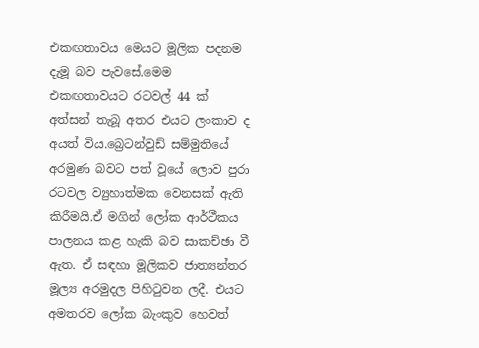එකඟතාවය මෙයට මූලික පදනම දැමූ බව පැවසේ.මෙම එකඟතාවයට රටවල් 44 ක් අත්සන් තැබූ අතර එයට ලංකාව ද අයත් විය.බ්‍රෙටන්වුඩ් සම්මුතියේ අරමුණ බවට පත් වූයේ ලොව පුරා රටවල ව්‍යුහාත්මක වෙනසක් ඇති කිරීමයි.ඒ මගින් ලෝක ආර්ථීකය පාලනය කළ හැකි බව සාකච්ඡා වී ඇත. ඒ සඳහා මූලිකව ජාත්‍යන්තර මූල්‍ය අරමුදල පිහිටුවන ලදී. එයට අමතරව ලෝක බැංකුව හෙවත්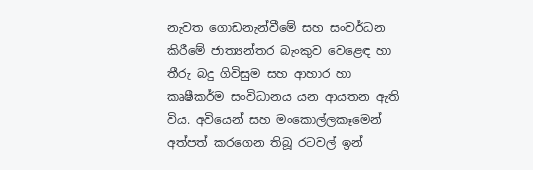නැවත ගොඩනැන්වීමේ සහ සංවර්ධන කිරීමේ ජාත්‍යන්තර බැංකුව වෙළෙඳ හා තීරු බදු ගිවිසුම සහ ආහාර හා කෘෂීකර්ම සංවිධානය යන ආයතන ඇති විය. අවියෙන් සහ මංකොල්ලකෑමෙන් අත්පත් කරගෙන තිබූ රටවල් ඉන්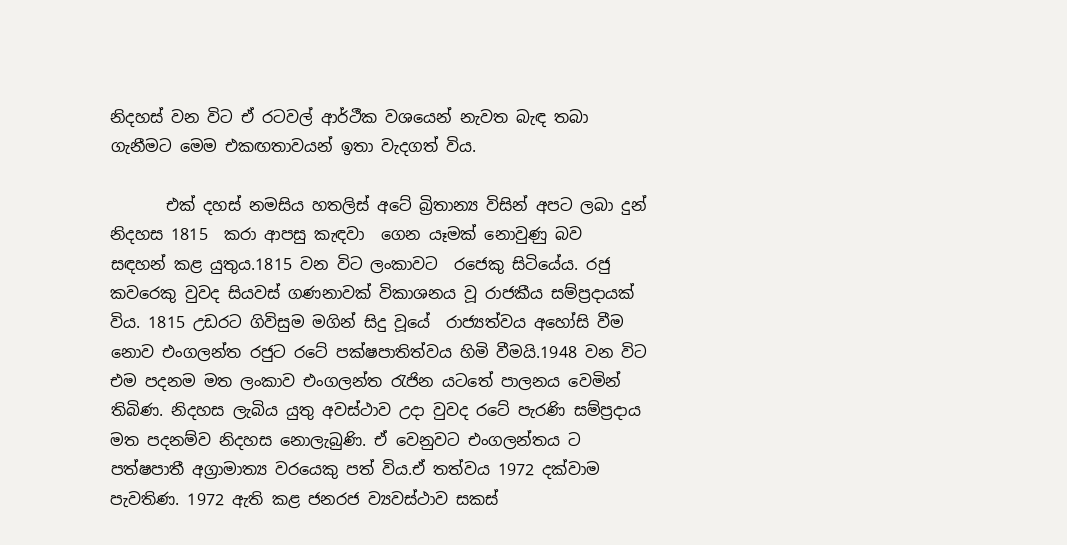නිදහස් වන විට ඒ රටවල් ආර්ථීක වශයෙන් නැවත බැඳ තබා ගැනීමට මෙම එකඟතාවයන් ඉතා වැදගත් විය.

       එක් දහස් නමසිය හතලිස් අටේ බ්‍රිතාන්‍ය විසින් අපට ලබා දුන් නිදහස 1815  කරා ආපසු කැඳවා  ගෙන යෑමක් නොවුණු බව  සඳහන් කළ යුතුය.1815 වන විට ලංකාවට  රජෙකු සිටියේය. රජු කවරෙකු වුවද සියවස් ගණනාවක් විකාශනය වූ රාජකීය සම්ප්‍රදායක් විය. 1815 උඩරට ගිවිසුම මගින් සිදු වූයේ  රාජ්‍යත්වය අහෝසි වීම නොව එංගලන්ත රජුට රටේ පක්ෂපාතිත්වය හිමි වීමයි.1948 වන විට එම පදනම මත ලංකාව එංගලන්ත රැජින යටතේ පාලනය වෙමින් තිබිණ. නිදහස ලැබිය යුතු අවස්ථාව උදා වුවද රටේ පැරණි සම්ප්‍රදාය මත පදනම්ව නිදහස නොලැබුණි. ඒ වෙනුවට එංගලන්තය ට පත්ෂපාතී අග්‍රාමාත්‍ය වරයෙකු පත් විය.ඒ තත්වය 1972 දක්වාම පැවතිණ. 1972 ඇති කළ ජනරජ ව්‍යවස්ථාව සකස්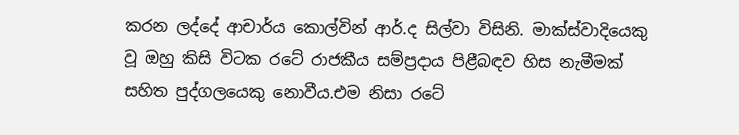කරන ලද්දේ ආචාර්ය කොල්වින් ආර්.ද සිල්වා විසිනි. මාක්ස්වාදියෙකු වූ ඔහු කිසි විටක රටේ රාජකීය සම්ප්‍රදාය පිළීබඳව හිස නැමීමක් සහිත පුද්ගලයෙකු නොවීය.එම නිසා රටේ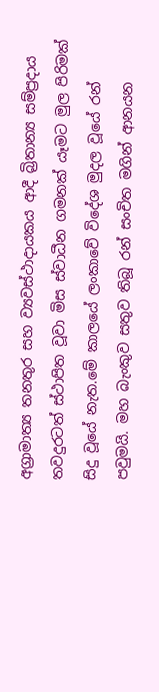අග්‍රාමාත්‍ය තනතුර සහ ව්‍යවස්ථාදායකය ආදී බ්‍රිතාන්‍ය සම්ප්‍රදාය තවදුරටත් ස්ථාපිත වූවා මිස ස්වාධීන ගමනක් යෑමට මුල පිරිමක් සිදු වූයේ නැත.මේ කාලයේ ලංකාවේ විදේශ මුදල වූයේ රන් පවුමයි. මහ බැංකුව සතුව තිබූ රන් සංචිත මගින් ආනයන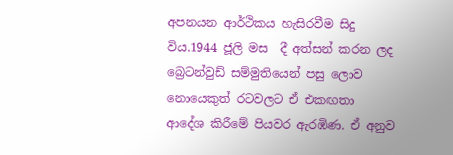අපනයන ආර්ථිකය හැසිරවීම සිදු විය.1944 ජූලි මස  දී අත්සන් කරන ලද බ්‍රෙටන්වුඩ් සම්මුතියෙන් පසු ලොව නොයෙකුත් රටවලට ඒ එකඟතා ආදේශ කිරීමේ පියවර ඇරඹිණ. ඒ අනුව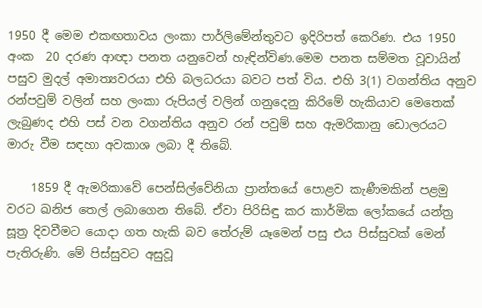1950 දී මෙම එකඟතාවය ලංකා පාර්ලිමේන්තුවට ඉදිරිපත් කෙරිණ. එය 1950 අංක  20 දරණ ආඥා පනත යනුවෙන් හැඳින්විණ.මෙම පනත සම්මත වූවායින් පසුව මුදල් අමාත්‍යවරයා එහි බලධරයා බවට පත් විය. එහි 3(1) වගන්තිය අනුව රන්පවුම් වලින් සහ ලංකා රුපියල් වලින් ගනුදෙනු කිරිමේ හැකියාව මෙතෙක් ලැබුණද එහි පස් වන වගන්තිය අනුව රන් පවුම් සහ ඇමරිකානු ඩොලරයට මාරු වීම සඳහා අවකාශ ලබා දී තිබේ.

    1859 දී ඇමරිකාවේ පෙන්සිල්වේනියා ප්‍රාන්තයේ පොළව කැණීමකින් පළමු වරට ඛනිජ තෙල් ලබාගෙන තිබේ. ඒවා පිරිසිඳු කර කාර්මික ලෝකයේ යන්ත්‍ර සූත්‍ර දිවවීමට යොදා ගත හැකි බව තේරුම් යෑමෙන් පසු එය පිස්සුවක් මෙන් පැතිරුණි. මේ පිස්සුවට අසුවූ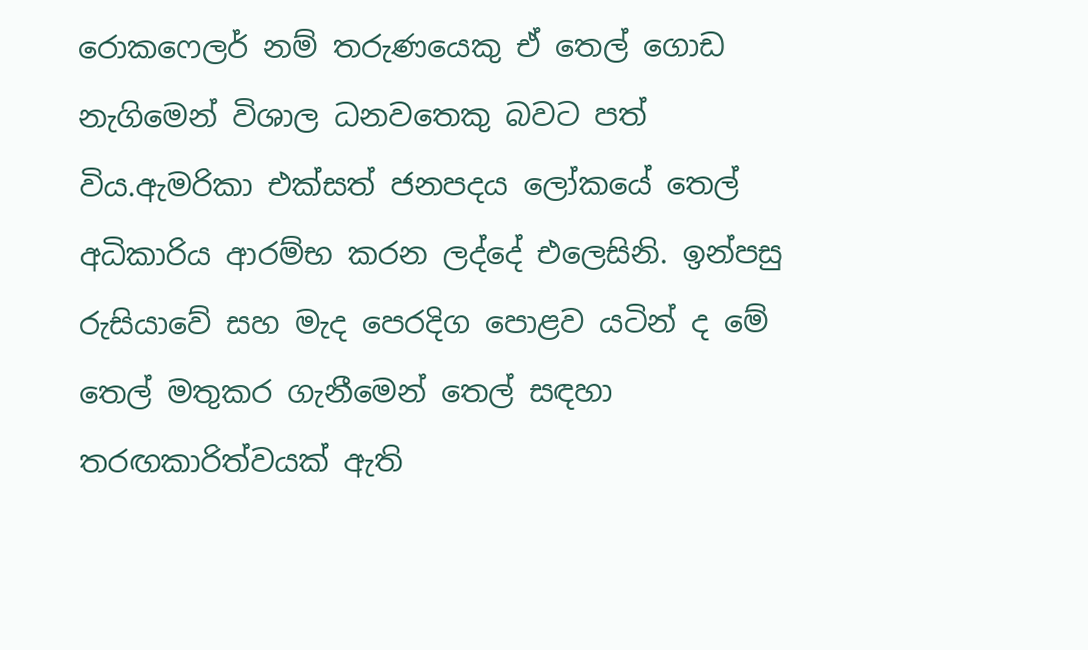රොකෆෙලර් නම් තරුණයෙකු ඒ තෙල් ගොඩ නැගිමෙන් විශාල ධනවතෙකු බවට පත් විය.ඇමරිකා එක්සත් ජනපදය ලෝකයේ තෙල් අධිකාරිය ආරම්භ කරන ලද්දේ එලෙසිනි. ඉන්පසු  රුසියාවේ සහ මැද පෙරදිග පොළව යටින් ද මේ තෙල් මතුකර ගැනීමෙන් තෙල් සඳහා තරඟකාරිත්වයක් ඇති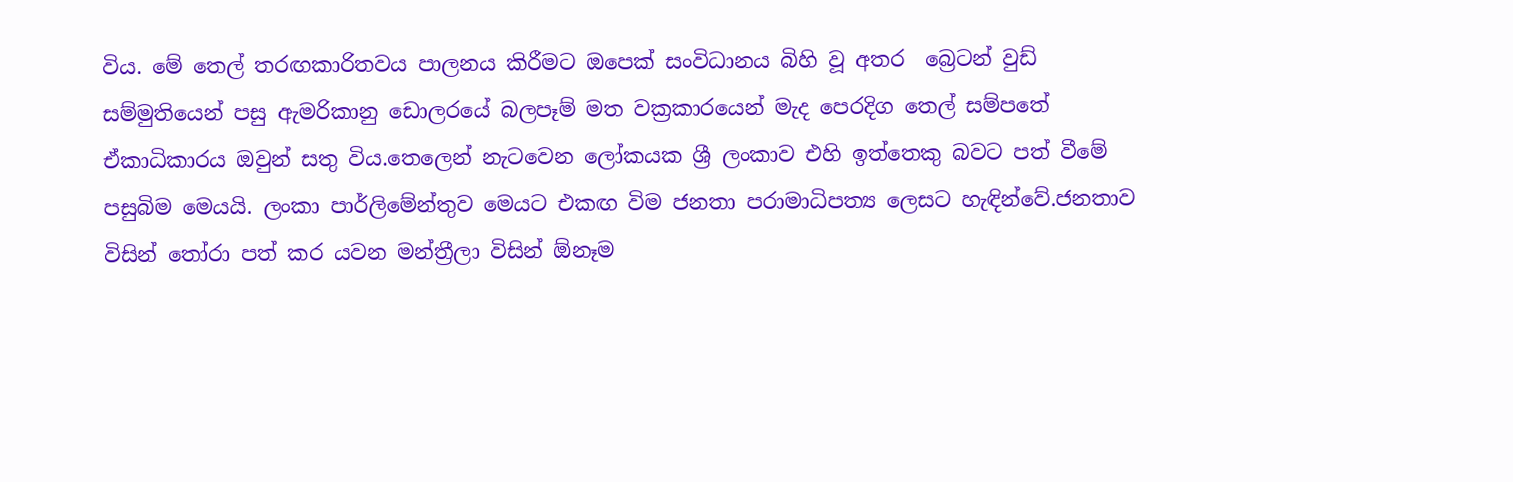විය. මේ තෙල් තරඟකාරිතවය පාලනය කිරීමට ඔපෙක් සංවිධානය බිහි වූ අතර  බ්‍රෙටන් වුඩ් සම්මුතියෙන් පසු ඇමරිකානු ඩොලරයේ බලපෑම් මත වක්‍රකාරයෙන් මැද පෙරදිග තෙල් සම්පතේ ඒකාධිකාරය ඔවුන් සතු විය.තෙලෙන් නැටවෙන ලෝකයක ශ්‍රී ලංකාව එහි ඉත්තෙකු බවට පත් වීමේ පසුබිම මෙයයි. ලංකා පාර්ලිමේන්තුව මෙයට එකඟ විම ජනතා පරාමාධිපත්‍ය ‍ලෙසට හැඳින්වේ.ජනතාව විසින් තෝරා පත් කර යවන මන්ත්‍රීලා විසින් ඕනෑම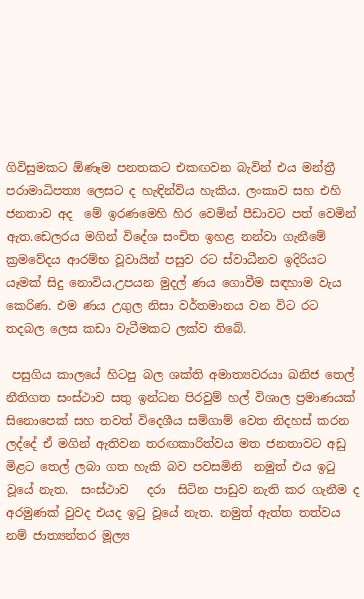ගිවිසුමකට ඕණෑම පනතකට එකඟවන බැවින් එය මන්ත්‍රී පරාමාධිපත්‍ය ලෙසට ද හැඳින්විය හැකිය. ලංකාව සහ එහි ජනතාව අද  මේ ඉරණමෙහි හිර වෙමින් පීඩාවට පත් වෙමින් ඇත.ඩෙලරය මගින් විදේශ සංචිත ඉහළ නන්වා ගැනීමේ ක්‍රමවේදය ආරම්භ වූවායින් පසුව රට ස්වාධීනව ඉදිරියට යෑමක් සිදු නොවිය.උපයන මුදල් ණය ගොවීම සඳහාම වැය කෙරිණ. එම ණය උගුල නිසා වර්තමානය වන විට රට තදබල ලෙස කඩා වැටීමකට ලක්ව තිබේ.

 පසුගිය කාලයේ හිටපු බල ශක්ති අමාත්‍යවරයා ඛනිජ තෙල් නීතිගත සංස්ථාව සතු ඉන්ධන පිරවුම් හල් විශාල ප්‍රමාණයක් සිනොපෙක් සහ තවත් විදෙශීය සම්ගාම් වෙත නිදහස් කරන ලද්දේ ඒ මගින් ඇතිවන තරඟකාරිත්වය මත ජනතාවට අඩු මිළට තෙල් ලබා ගත හැකි බව පවසමිනි  නමුත් එය ඉටු වූයේ නැත.  සංස්ථාව   දරා  සිටින පාඩුව නැති කර ගැනීම ද අරමුණක් වුවද එයද ඉටු වූයේ නැත. නමුත් ඇත්ත තත්වය නම් ජාත්‍යන්තර මූල්‍ය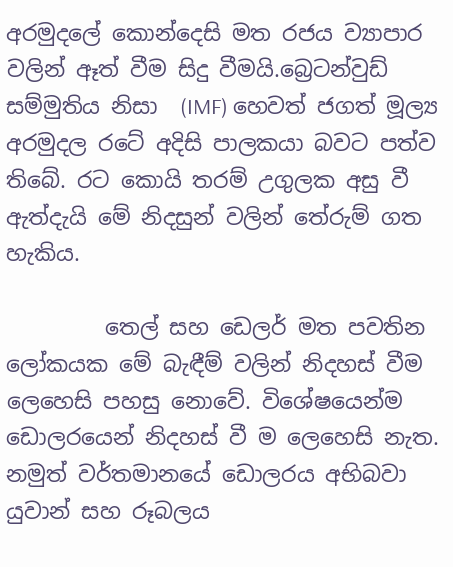අරමුදලේ කොන්දෙසි මත රජය ව්‍යාපාර වලින් ඈත් වීම සිදු වීමයි.බ්‍රෙටන්වුඩ් සම්මුතිය නිසා  (IMF) හෙවත් ජගත් මූල්‍ය අරමුදල රටේ අදිසි පාලකයා බවට පත්ව තිබේ. රට කොයි තරම් උගුලක අසු වී ඇත්දැයි මේ නිදසුන් වලින් තේරුම් ගත හැකිය.

         තෙල් සහ ඩෙලර් මත පවතින ලෝකයක මේ බැඳීම් වලින් නිදහස් වීම ලෙහෙසි පහසු නොවේ. විශේෂයෙන්ම ඩොලරයෙන් නිදහස් වී ම ලෙහෙසි නැත. නමුත් වර්තමානයේ ඩොලරය අභිබවා යුවාන් සහ රූබලය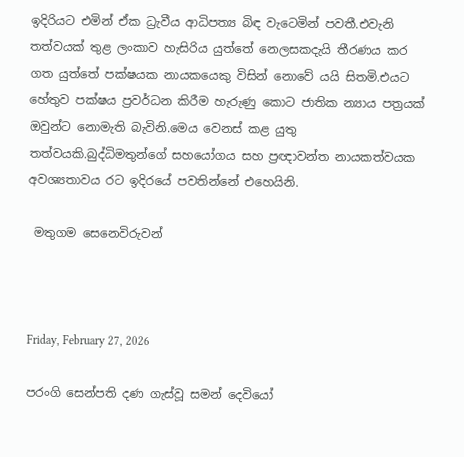ඉදිරියට එමින් ඒක ධ්‍රැවීය ආධිපත්‍ය බිඳ වැටෙමින් පවතී.එවැනි තත්වයක් තුළ ලංකාව හැසිරිය යුත්තේ නෙලසකදැයි තීරණය කර ගත යුත්තේ පක්ෂයක නායකයෙකු විසින් නොවේ යයි සිතමි.එයට හේතුව පක්ෂය ප්‍රවර්ධන කිරීම හැරුණු කොට ජාතික න්‍යාය පත්‍රයක් ඔවුන්ට නොමැති බැවිනි.මෙය වෙනස් කළ යුතු තත්වයකි.බුද්ධිමතුන්ගේ සහයෝගය සහ ප්‍රඥාවන්ත නායකත්වයක අවශ්‍යතාවය රට ඉදිරයේ පවතින්නේ එහෙයිනි.

 මතුගම සෙනෙවිරුවන්



Friday, February 27, 2026

පරංගි සෙන්පති දණ ගැස්වූ සමන් දෙවියෝ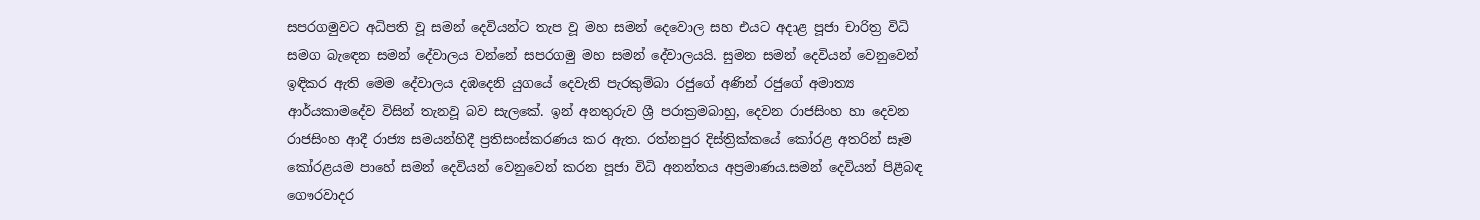සපරගමුවට අධිපති වූ සමන් දෙවියන්ට තැප වූ මහ සමන් දෙවොල සහ එයට අදාළ පූජා චාරිත්‍ර විධි සමග බැඳෙන සමන් දේවාලය වන්නේ සපරගමු මහ සමන් දේවාලයයි. සුමන සමන් දෙවියන් වෙනුවෙන් ඉඳිකර ඇති මෙම දේවාලය දඹදෙනි යුගයේ දෙවැනි පැරකුම්බා රජුගේ අණින් රජුගේ අමාත්‍ය ආර්යකාමදේව විසින් තැනවූ බව සැලකේ. ඉන් අනතුරුව ශ්‍රී පරාක්‍රමබාහු, දෙවන රාජසිංහ හා දෙවන රාජසිංහ ආදී රාජ්‍ය සමයන්හිදී ප්‍රතිසංස්කරණය කර ඇත. රත්නපුර දිස්ත්‍රික්කයේ කෝරළ අතරින් සෑම කෝරළයම පාහේ සමන් දෙවියන් වෙනුවෙන් කරන පූජා විධි අනන්තය අප්‍රමාණය.සමන් දෙවියන් පිළීබඳ ගෞරවාදර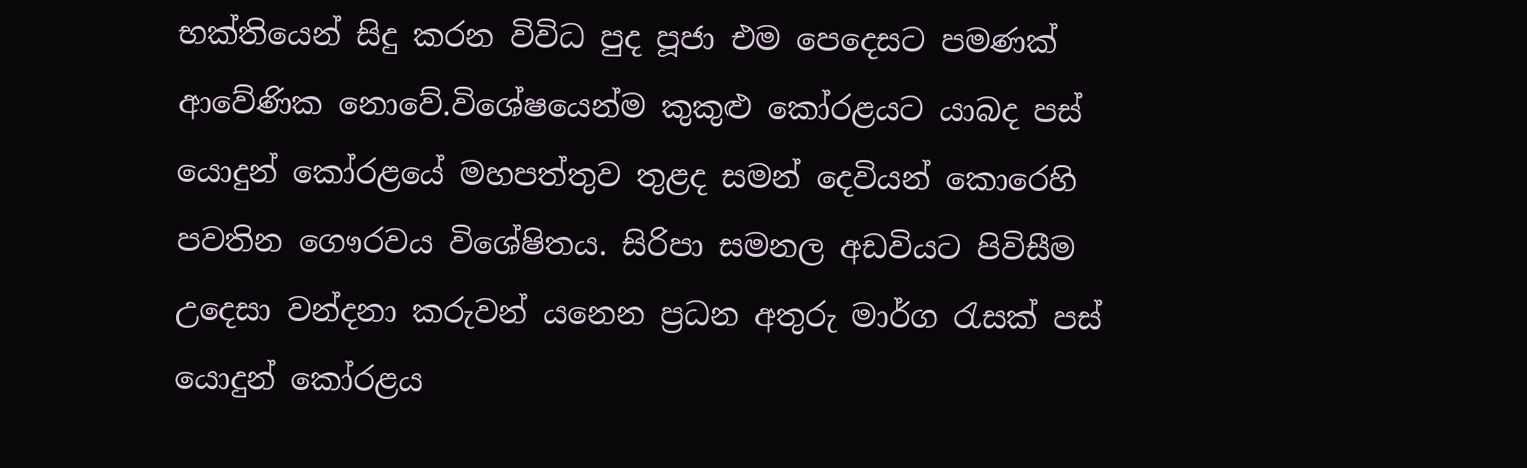භක්තියෙන් සිදු කරන විවිධ පුද පූජා එම පෙදෙසට පමණක් ආවේණික නොවේ.විශේෂයෙන්ම කුකුළු කෝරළයට යාබද පස් යොදුන් කෝරළයේ මහපත්තුව තුළද සමන් දෙවියන් කොරෙහි පවතින ගෞරවය විශේෂිතය. සිරිපා සමනල අඩවියට පිවිසීම උදෙසා වන්දනා කරුවන් යනෙන ප්‍රධන අතුරු මාර්ග රැසක් පස් යොදුන් කෝරළය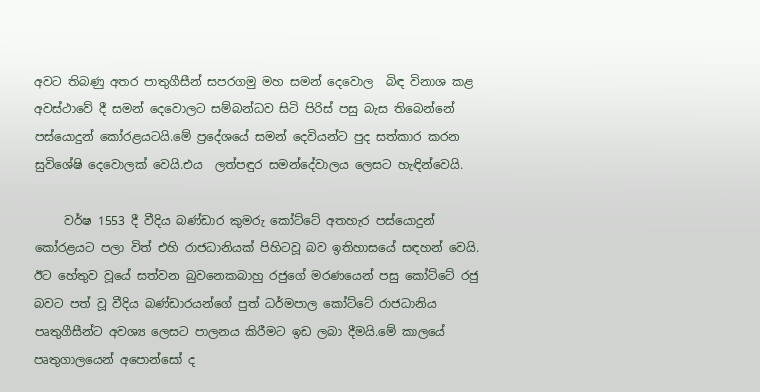අවට තිබණු අතර පාතුගීසීන් සපරගමු මහ සමන් දෙවොල  බිඳ විනාශ කළ අවස්ථාවේ දී සමන් දෙවොලට සම්බන්ධව සිටි පිරිස් පසු බැස තිබෙන්නේ පස්යොදුන් කෝරළයටයි.මේ ප්‍රදේශයේ සමන් දෙවියන්ට පුද සත්කාර කරන සුවිශේෂි දෙවොලක් වෙයි.එය  ලත්පඳුර සමන්දේවාලය ලෙසට හැඳින්වෙයි.

     වර්ෂ 1553 දී වීදිය බණ්ඩාර කුමරු කෝට්ටේ අතහැර පස්යොදුන් කෝරළයට පලා විත් එහි රාජධානියක් පිහිටවූ බව ඉතිහාසයේ සඳහන් වෙයි. ඊට හේතුව වූයේ සත්වන බුවනෙකබාහු රජුගේ මරණයෙන් පසු කෝට්ටේ රජු බවට පත් වූ වීදිය බණ්ඩාරයන්ගේ පුත් ධර්මපාල කෝට්ටේ රාජධානිය පෘතුගීසීන්ට අවශ්‍ය ලෙසට පාලනය කිරීමට ඉඩ ලබා දීමයි.මේ කාලයේ පෘතුගාලයෙන් අපොන්සෝ ද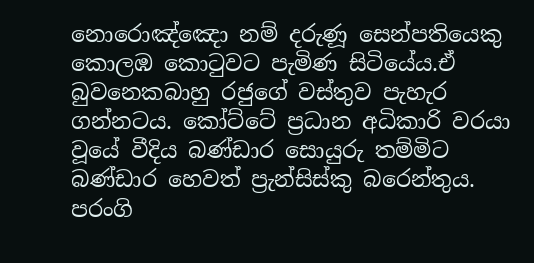නොරොඤ්ඤො නම් දරුණූ සෙන්පතියෙකු කොලඹ කොටුවට පැමිණ සිටියේය.ඒ බුවනෙකබාහු රජුගේ වස්තුව පැහැර ගන්නටය. කෝට්ටේ ප්‍රධාන අධිකාරි වරයා වූයේ වීදිය බණ්ඩාර සොයුරු තම්මිට බණ්ඩාර හෙවත් ප්‍රැන්සිස්කු බරෙන්තුය. පරංගි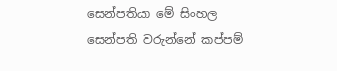සෙන්පතියා මේ සිංහල සෙන්පති වරුන්නේ කප්පම්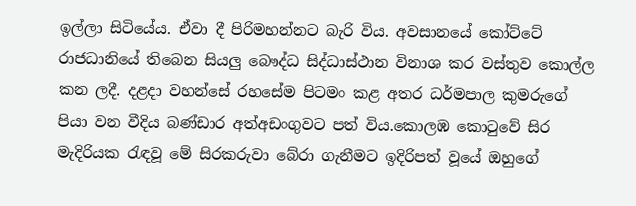ඉල්ලා සිටියේය. ඒවා දී පිරිමහන්නට බැරි විය. අවසානයේ කෝට්ටේ රාජධානියේ තිබෙන සියලු බෞද්ධ සිද්ධාස්ථාන විනාශ කර වස්තුව කොල්ල කන ලදී. දළදා වහන්සේ රහසේම පිටමං කළ අතර ධර්මපාල කුමරුගේ පියා වන වීදිය බණ්ඩාර අත්අඩංගුවට පත් විය.කොලඹ කොටුවේ සිර මැදිරියක රැඳවූ මේ සිරකරුවා බේරා ගැනීමට ඉදිරිපත් වූයේ ඔහුගේ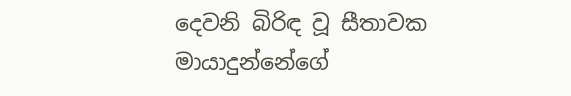දෙවනි බිරිඳ වූ සීතාවක මායාදුන්නේගේ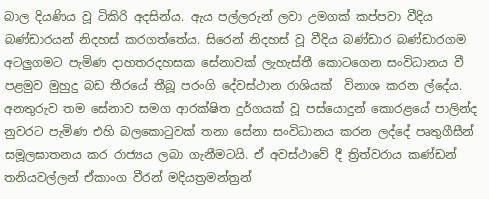බාල දියණිය වූ ටිකිරි අදසින්ය. ඇය පල්ලරුන් ලවා උමගක් කප්පවා වීදිය බණ්ඩාරයන් නිදහස් කරගත්තේය. සිරෙන් නිදහස් වූ වීදිය බණ්ඩාර බණ්ඩාරගම අටලුගමට පැමිණ දාහතරදහසක සේනාවක් ලැහැස්තී කොටගෙන සංවිධානය වී පළමුව මුහුදු බඩ තීරයේ තීබූ පරංගි දේවස්ථාන රාශියක්  විනාශ කරන ල්දේය. අනතුරුව තම සේනාව සමග ආරක්ෂිත දුර්ගයක් වූ පස්යොදුන් කොරළයේ පාලින්ද නුවරට පැමිණ එහි බලකොටුවක් තනා සේනා සංවිධානය කරන ලද්දේ පෘතුගීසීන් සමූලඝාතනය කර රාජ්‍යය ලබා ගැනීමටයි. ඒ අවස්ථාවේ දී ත්‍රිත්වරාය කණ්ඩන් තනියවල්ලන් ඒකාංග වීරන් මදියත්‍රමන්ත්‍රන්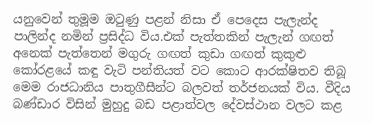යනුවෙන් තුමූම ඔටුණු පළන් නිසා ඒ පෙදෙස පැලැන්ද පාලින්ද නමින් ප්‍රසිද්ධ විය.එක් පැත්තකින් පැලැන් ගඟත් අනෙක් පැත්තෙන් මගුරු ගඟත් කුඩා ගඟත් කුකුළු කෝරළයේ කඳු වැටි පන්තියත් වට කොට ආරක්ෂිතව තිබූ මෙම රාජධානිය පාතුගීසීන්ට බලවත් තර්ජනයක් විය. වීදිය බණ්ඩාර විසින් මුහුදු බඩ පළාත්වල දේවස්ථාන වලට කළ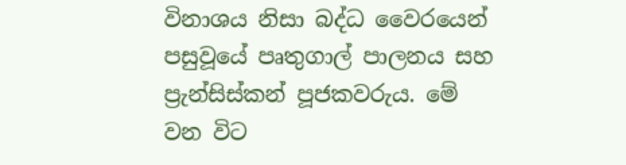විනාශය නිසා බද්ධ වෛරයෙන් පසුවූයේ පෘතුගාල් පාලනය සහ ප්‍රැන්සිස්කන් පූජකවරුය. මේ වන විට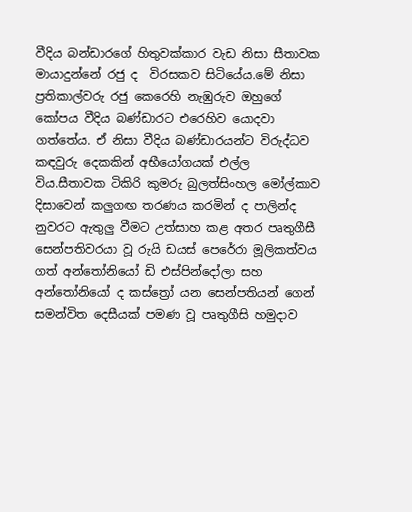වීදිය බන්ඩාරගේ හිතුවක්කාර වැඩ නිසා සීතාවක මායාදුන්නේ රජු ද  විරසකව සිටියේය.මේ නිසා ප්‍රතිකාල්වරු රජු කෙරෙහි නැඹුරුව ඔහුගේ කෝපය වීදිය බණ්ඩාරට එරෙහිව යොදවා ගත්තේය. ඒ නිසා වීදිය බණ්ඩාරයන්ට විරුද්ධව කඳවුරු දෙකකින් අභීයෝගයක් එල්ල විය.සීතාවක ටිකිරි කුමරු බුලත්සිංහල මෝල්කාව දිසාවෙන් කලුගඟ තරණය කරමින් ද පාලින්ද නුවරට ඇතුලු වීමට උත්සාහ කළ අතර පෘතුගීසී සෙන්පතිවරයා වූ රුයි ඩයස් පෙරේරා මූලිකත්වය ගත් අන්තෝනියෝ ඩි එස්පින්දෝලා සහ අන්තෝනියෝ ද කස්ත්‍රෝ යන සෙන්පතියන් ගෙන් සමන්විත දෙසීයක් පමණ වූ පෘතුගීසි හමුදාව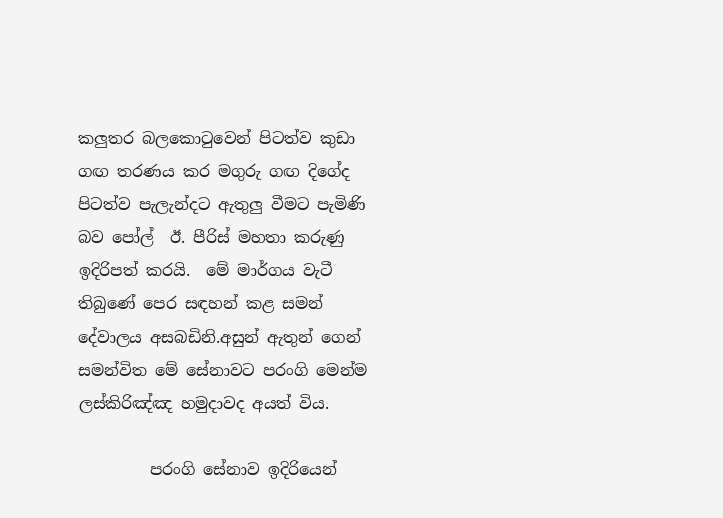කලුතර බලකොටුවෙන් පිටත්ව කුඩා ගඟ තරණය කර මගුරු ගඟ දිගේද පිටත්ව පැලැන්දට ඇතුලු වීමට පැමිණි බව පෝල්  ඊ. පීරිස් මහතා කරුණු ඉදිරිපත් කරයි.  මේ මාර්ගය වැටී තිබුණේ පෙර සඳහන් කළ සමන් දේවාලය අසබඩිනි.අසුන් ඇතුන් ගෙන් සමන්විත මේ සේනාවට පරංගි මෙන්ම ලස්කිරිඤ්ඤ හමුදාවද අයත් විය.

         පරංගි සේනාව ඉදිරියෙන්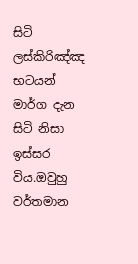සිටි ලස්කිරිඤ්ඤ භටයන් මාර්ග දැන සිටි නිසා ඉස්සර විය.ඔවුහු වර්තමාන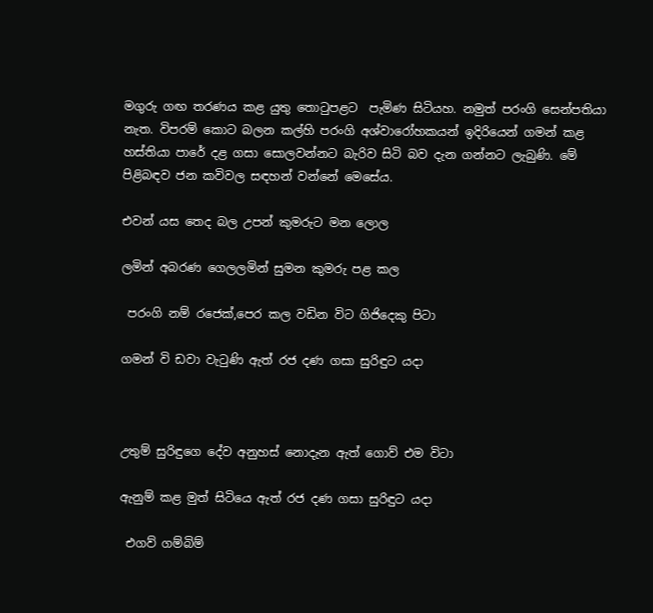මගුරු ගඟ තරණය කළ යුතු තොටුපළට  පැමිණ සිටියහ. නමුත් පරංගි සෙන්පතියා නැත. විපරම් කොට බලන කල්හි පරංගි අශ්වාරෝහකයන් ඉදිරියෙන් ගමන් කළ හස්තියා පාරේ දළ ගසා සොලවන්නට බැරිව සිටි බව දැන ගන්නට ලැබුණි. මේ පිළිබඳව ජන කවිවල සඳහන් වන්නේ මෙසේය.

එවන් යස තෙද බල උපන් කුමරුට මන ලොල

ලමින් අබරණ ගෙලලමින් සුමන කුමරු පළ කල

 පරංගි නම් රජෙක්,පෙර කල වඩින විට ගිජිදෙකු පිටා

ගමන් වි ඩවා වැටුණි ඇත් රජ දණ ගසා සුරිඳුට යදා



උතුම් සුරිඳුගෙ දේව අනුහස් නොදැන ඇත් ගොව් එම විටා

ඇනුම් කළ මුත් සිටියෙ ඇත් රජ දණ ගසා සුරිඳුට යදා

 එගව් ගම්බිම්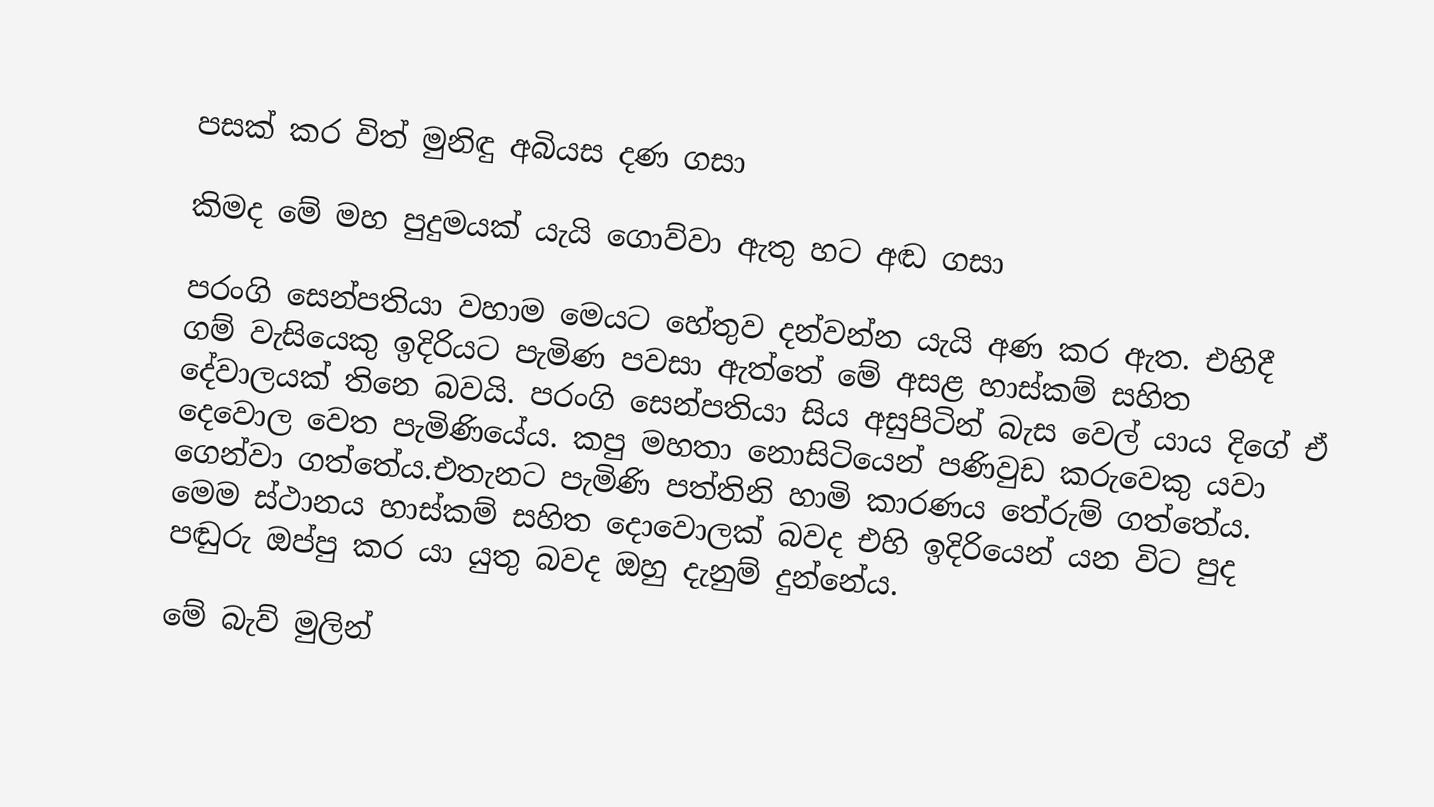පසක් කර විත් මුනිඳු අබියස දණ ගසා

කිමද මේ මහ පුදුමයක් යැයි ගොව්වා ඇතු හට අඬ ගසා

පරංගි සෙන්පතියා වහාම මෙයට හේතුව දන්වන්න යැයි අණ කර ඇත. එහිදී ගම් වැසියෙකු ඉදිරියට පැමිණ පවසා ඇත්තේ මේ අසළ හාස්කම් සහිත දේවාලයක් තිනෙ බවයි. පරංගි සෙන්පතියා සිය අසුපිටින් බැස වෙල් යාය දිගේ ඒ දෙවොල වෙත පැමිණියේය. කපු මහතා නොසිටියෙන් පණිවුඩ කරුවෙකු යවා ගෙන්වා ගත්තේය.එතැනට පැමිණි පත්තිනි හාමි කාරණය තේරුම් ගත්තේය. මෙම ස්ථානය හාස්කම් සහිත දොවොලක් බවද එහි ඉදිරියෙන් යන විට පුද පඬුරු ඔප්පු කර යා යුතු බවද ඔහු දැනුම් දුන්නේය.

මේ බැව් මුලින්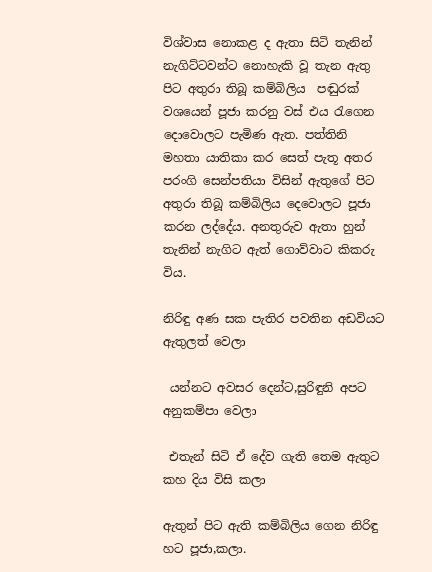විශ්වාස නොකළ ද ඇතා සිටි තැනින් නැගිට්ටවන්ට නොහැකි වූ තැන ඇතු පිට අතුරා තිබූ කම්බිලිය  පඬුරක් වශයෙන් පූජා කරනු වස් එය රැගෙන දොවොලට පැමිණ ඇත. පත්තිනි මහතා යාතිකා කර සෙත් පැතූ අතර පරංගි සෙන්පතියා විසින් ඇතුගේ පිට අතුරා තිබූ කම්බිලිය දෙවොලට පූජා කරන ලද්දේය. අනතුරුව ඇතා හුන් තැනින් නැගිට ඇත් ගොව්වාට කිකරු විය.

නිරිඳු අණ සක පැතිර පවතින අඩවියට ඇතුලත් වෙලා

 යන්නට අවසර දෙන්ට,සුරිඳුනි අපට අනුකම්පා වෙලා

 එතැන් සිටි ඒ දේව ගැති තෙම ඇතුට කහ දිය විසි කලා

ඇතුන් පිට ඇති කම්බිලිය ගෙන නිරිඳු හට පූජා,කලා.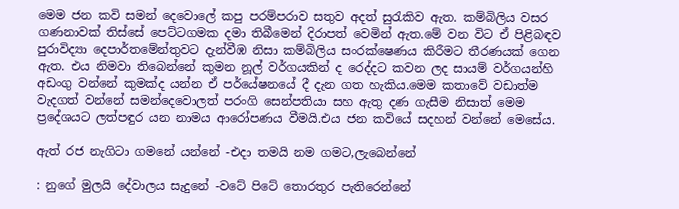මෙම ජන කවි සමන් දෙවොලේ කපු පරම්පරාව සතුව අදත් සුරැකිව ඇත. කම්බිලිය වසර ගණනාවක් තිස්සේ පෙට්ටගමක දමා තිබීමෙන් දිරාපත් වෙමින් ඇත.මේ වන විට ඒ පිළිබඳව පුරාවිද්‍යා දෙපාර්තමේන්තුවට දැන්වීඹ නිසා කම්බිලිය සංරක්ෂෙණය කිරීමට තීරණයක් ගෙන ඇත. එය නිමවා තිබෙන්නේ කුමන නූල් වර්ගයකින් ද රෙද්දට කවන ලද සායම් වර්ගයන්හි අඩංගු වන්නේ කුමක්ද යන්න ඒ පර්යේෂනයේ දී දැන ගත හැකිය.මෙම කතාවේ වඩාත්ම වැදගත් වන්නේ සමන්දෙවොලත් පරංගි සෙන්පතියා සහ ඇතු දණ ගැසීම නිසාත් මෙම ප්‍රදේශයට ලත්පඳුර යන නාමය ආරෝපණය වීමයි.එය ජන කවියේ සදහන් වන්නේ මෙසේය.

ඇත් රජ නැගිටා ගමනේ යන්නේ -එදා තමයි නම ගමට,ලැබෙන්නේ

: නුගේ මුලයි දේවාලය සැදුනේ -වටේ පිටේ තොරතුර පැතිරෙන්නේ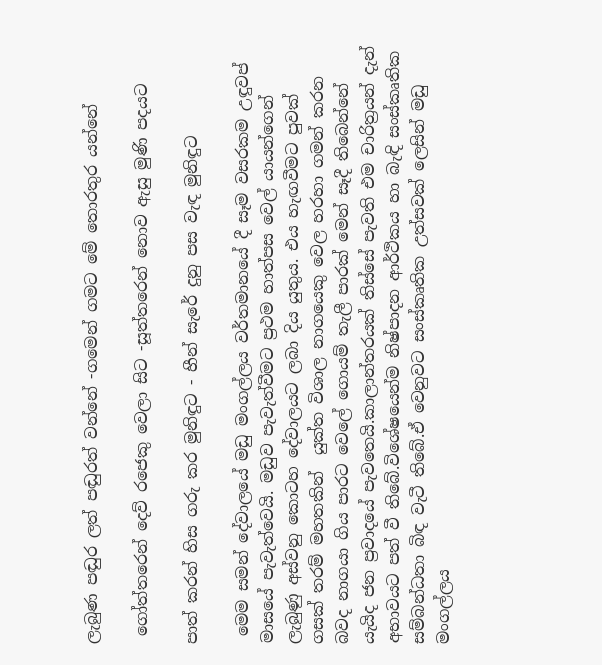ලැබුණ පඬුර ලත් පඬුරත් වන්නේ -ගමෙන් ගමට මේ තොරතුර යන්නේ

 ගෝත්තරෙන් දෙව් රජෙකු වෙලා සිට -සූත්තරෙන් නොව ඇසු මුණි පදයට

පාත් කරන් හිස ගරු කර මුනිඳුට - හීන් සැරේ දුනු පස වැඳ මුනිඳුට

 මෙම සමන් දේවාලයේ මඩු මංගල්ලය වර්තමානයේ දී සෑම වසරකම උඳුවප් මාසයේ පැවැත්වෙයි. මඩුව පැවැත්වීමට ප්‍රථම හාත්පස වෙල් යායන්ගෙන් ලැබුණු අස්වනු කොටහ දේවාලයට ලබා දිය යුතුය. එය හැඟවීමට පුවක් ගසක් තරම් මහතකින්  යුක්ත විශාල නාගයෙකු වෙල හරහා ගමන් කරන බවද නාගයා ගිය පාරට වෙලේ ගොයම් තැලී පාරක් මෙන් සෑදී තිබෙන්නේ යැයිද ජන ප්‍රවාදයේ පැවතෙයි.කාලාන්තරයක් තිස්සේ පැවති එම චාරිත්‍රයන් දැන් අභාවයට පත් වී තිබේ.විශේෂයෙන්ම නිෂ්පාදන ආර්ථිකය හා බැඳි සංස්කෘතික සම්බන්ධතා බිඳ වැටී තිබේ.ඒ වෙනුවට සංස්කෘතික උත්සවක් ලෙසින් මඩු මංගල්ලය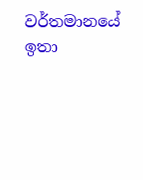වර්තමානයේ ඉතා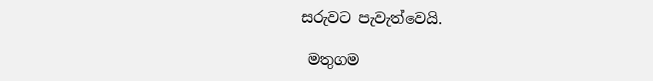සරුවට පැවැත්වෙයි.

 මතුගම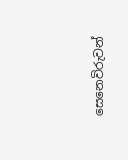සෙනෙවිරුවන්